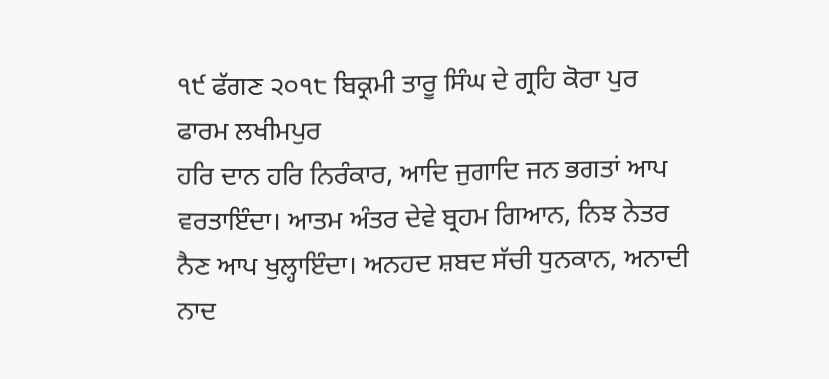੧੯ ਫੱਗਣ ੨੦੧੮ ਬਿਕ੍ਰਮੀ ਤਾਰੂ ਸਿੰਘ ਦੇ ਗ੍ਰਹਿ ਕੋਰਾ ਪੁਰ ਫਾਰਮ ਲਖੀਮਪੁਰ
ਹਰਿ ਦਾਨ ਹਰਿ ਨਿਰੰਕਾਰ, ਆਦਿ ਜੁਗਾਦਿ ਜਨ ਭਗਤਾਂ ਆਪ ਵਰਤਾਇੰਦਾ। ਆਤਮ ਅੰਤਰ ਦੇਵੇ ਬ੍ਰਹਮ ਗਿਆਨ, ਨਿਝ ਨੇਤਰ ਨੈਣ ਆਪ ਖੁਲ੍ਹਾਇੰਦਾ। ਅਨਹਦ ਸ਼ਬਦ ਸੱਚੀ ਧੁਨਕਾਨ, ਅਨਾਦੀ ਨਾਦ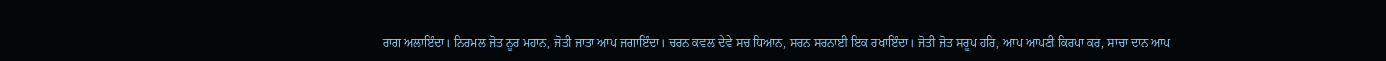ਰਾਗ ਅਲਾਇੰਦਾ। ਨਿਰਮਲ ਜੋਤ ਨੂਰ ਮਹਾਨ, ਜੋਤੀ ਜਾਤਾ ਆਪ ਜਗਾਇੰਦਾ। ਚਰਨ ਕਵਲ ਦੇਵੇ ਸਚ ਧਿਆਨ, ਸਰਨ ਸਰਨਾਈ ਇਕ ਰਖਾਇੰਦਾ। ਜੋਤੀ ਜੋਤ ਸਰੂਪ ਹਰਿ, ਆਪ ਆਪਣੀ ਕਿਰਪਾ ਕਰ, ਸਾਚਾ ਦਾਨ ਆਪ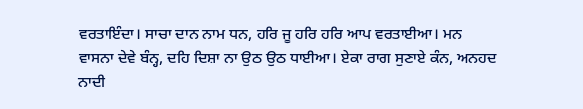ਵਰਤਾਇੰਦਾ। ਸਾਚਾ ਦਾਨ ਨਾਮ ਧਨ, ਹਰਿ ਜੂ ਹਰਿ ਹਰਿ ਆਪ ਵਰਤਾਈਆ। ਮਨ ਵਾਸਨਾ ਦੇਵੇ ਬੰਨ੍ਹ, ਦਹਿ ਦਿਸ਼ਾ ਨਾ ਉਠ ਉਠ ਧਾਈਆ। ਏਕਾ ਰਾਗ ਸੁਣਾਏ ਕੰਨ, ਅਨਹਦ ਨਾਦੀ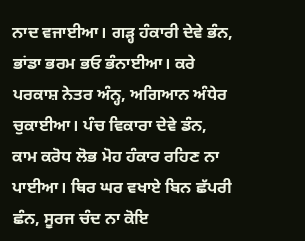ਨਾਦ ਵਜਾਈਆ। ਗੜ੍ਹ ਹੰਕਾਰੀ ਦੇਵੇ ਭੰਨ, ਭਾਂਡਾ ਭਰਮ ਭਓ ਭੰਨਾਈਆ। ਕਰੇ ਪਰਕਾਸ਼ ਨੇਤਰ ਅੰਨ੍ਹ, ਅਗਿਆਨ ਅੰਧੇਰ ਚੁਕਾਈਆ। ਪੰਚ ਵਿਕਾਰਾ ਦੇਵੇ ਡੰਨ, ਕਾਮ ਕਰੋਧ ਲੋਭ ਮੋਹ ਹੰਕਾਰ ਰਹਿਣ ਨਾ ਪਾਈਆ। ਥਿਰ ਘਰ ਵਖਾਏ ਬਿਨ ਛੱਪਰੀ ਛੰਨ, ਸੂਰਜ ਚੰਦ ਨਾ ਕੋਇ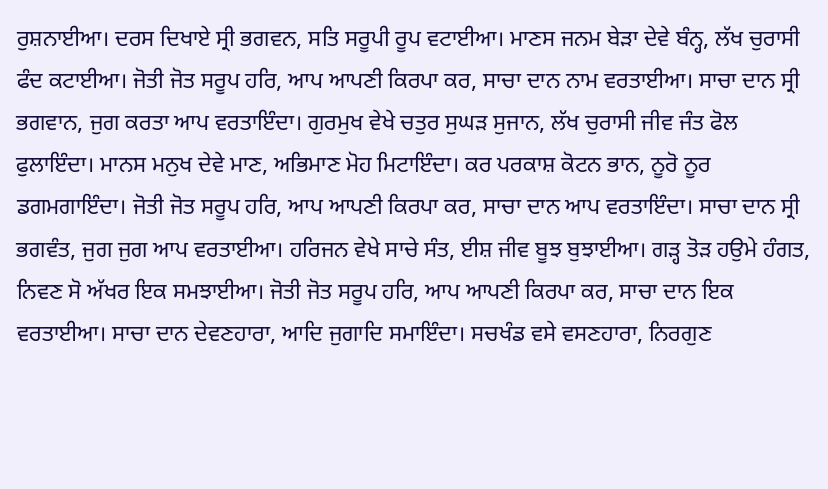ਰੁਸ਼ਨਾਈਆ। ਦਰਸ ਦਿਖਾਏ ਸ੍ਰੀ ਭਗਵਨ, ਸਤਿ ਸਰੂਪੀ ਰੂਪ ਵਟਾਈਆ। ਮਾਣਸ ਜਨਮ ਬੇੜਾ ਦੇਵੇ ਬੰਨ੍ਹ, ਲੱਖ ਚੁਰਾਸੀ ਫੰਦ ਕਟਾਈਆ। ਜੋਤੀ ਜੋਤ ਸਰੂਪ ਹਰਿ, ਆਪ ਆਪਣੀ ਕਿਰਪਾ ਕਰ, ਸਾਚਾ ਦਾਨ ਨਾਮ ਵਰਤਾਈਆ। ਸਾਚਾ ਦਾਨ ਸ੍ਰੀ ਭਗਵਾਨ, ਜੁਗ ਕਰਤਾ ਆਪ ਵਰਤਾਇੰਦਾ। ਗੁਰਮੁਖ ਵੇਖੇ ਚਤੁਰ ਸੁਘੜ ਸੁਜਾਨ, ਲੱਖ ਚੁਰਾਸੀ ਜੀਵ ਜੰਤ ਫੋਲ ਫੁਲਾਇੰਦਾ। ਮਾਨਸ ਮਨੁਖ ਦੇਵੇ ਮਾਣ, ਅਭਿਮਾਣ ਮੋਹ ਮਿਟਾਇੰਦਾ। ਕਰ ਪਰਕਾਸ਼ ਕੋਟਨ ਭਾਨ, ਨੂਰੋ ਨੂਰ ਡਗਮਗਾਇੰਦਾ। ਜੋਤੀ ਜੋਤ ਸਰੂਪ ਹਰਿ, ਆਪ ਆਪਣੀ ਕਿਰਪਾ ਕਰ, ਸਾਚਾ ਦਾਨ ਆਪ ਵਰਤਾਇੰਦਾ। ਸਾਚਾ ਦਾਨ ਸ੍ਰੀ ਭਗਵੰਤ, ਜੁਗ ਜੁਗ ਆਪ ਵਰਤਾਈਆ। ਹਰਿਜਨ ਵੇਖੇ ਸਾਚੇ ਸੰਤ, ਈਸ਼ ਜੀਵ ਬੂਝ ਬੁਝਾਈਆ। ਗੜ੍ਹ ਤੋੜ ਹਉਮੇ ਹੰਗਤ, ਨਿਵਣ ਸੋ ਅੱਖਰ ਇਕ ਸਮਝਾਈਆ। ਜੋਤੀ ਜੋਤ ਸਰੂਪ ਹਰਿ, ਆਪ ਆਪਣੀ ਕਿਰਪਾ ਕਰ, ਸਾਚਾ ਦਾਨ ਇਕ ਵਰਤਾਈਆ। ਸਾਚਾ ਦਾਨ ਦੇਵਣਹਾਰਾ, ਆਦਿ ਜੁਗਾਦਿ ਸਮਾਇੰਦਾ। ਸਚਖੰਡ ਵਸੇ ਵਸਣਹਾਰਾ, ਨਿਰਗੁਣ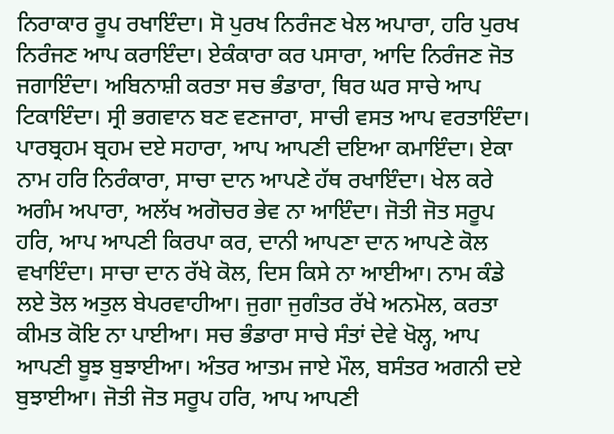ਨਿਰਾਕਾਰ ਰੂਪ ਰਖਾਇੰਦਾ। ਸੋ ਪੁਰਖ ਨਿਰੰਜਣ ਖੇਲ ਅਪਾਰਾ, ਹਰਿ ਪੁਰਖ ਨਿਰੰਜਣ ਆਪ ਕਰਾਇੰਦਾ। ਏਕੰਕਾਰਾ ਕਰ ਪਸਾਰਾ, ਆਦਿ ਨਿਰੰਜਣ ਜੋਤ ਜਗਾਇੰਦਾ। ਅਬਿਨਾਸ਼ੀ ਕਰਤਾ ਸਚ ਭੰਡਾਰਾ, ਥਿਰ ਘਰ ਸਾਚੇ ਆਪ ਟਿਕਾਇੰਦਾ। ਸ੍ਰੀ ਭਗਵਾਨ ਬਣ ਵਣਜਾਰਾ, ਸਾਚੀ ਵਸਤ ਆਪ ਵਰਤਾਇੰਦਾ। ਪਾਰਬ੍ਰਹਮ ਬ੍ਰਹਮ ਦਏ ਸਹਾਰਾ, ਆਪ ਆਪਣੀ ਦਇਆ ਕਮਾਇੰਦਾ। ਏਕਾ ਨਾਮ ਹਰਿ ਨਿਰੰਕਾਰਾ, ਸਾਚਾ ਦਾਨ ਆਪਣੇ ਹੱਥ ਰਖਾਇੰਦਾ। ਖੇਲ ਕਰੇ ਅਗੰਮ ਅਪਾਰਾ, ਅਲੱਖ ਅਗੋਚਰ ਭੇਵ ਨਾ ਆਇੰਦਾ। ਜੋਤੀ ਜੋਤ ਸਰੂਪ ਹਰਿ, ਆਪ ਆਪਣੀ ਕਿਰਪਾ ਕਰ, ਦਾਨੀ ਆਪਣਾ ਦਾਨ ਆਪਣੇ ਕੋਲ ਵਖਾਇੰਦਾ। ਸਾਚਾ ਦਾਨ ਰੱਖੇ ਕੋਲ, ਦਿਸ ਕਿਸੇ ਨਾ ਆਈਆ। ਨਾਮ ਕੰਡੇ ਲਏ ਤੋਲ ਅਤੁਲ ਬੇਪਰਵਾਹੀਆ। ਜੁਗਾ ਜੁਗੰਤਰ ਰੱਖੇ ਅਨਮੋਲ, ਕਰਤਾ ਕੀਮਤ ਕੋਇ ਨਾ ਪਾਈਆ। ਸਚ ਭੰਡਾਰਾ ਸਾਚੇ ਸੰਤਾਂ ਦੇਵੇ ਖੋਲ੍ਹ, ਆਪ ਆਪਣੀ ਬੂਝ ਬੁਝਾਈਆ। ਅੰਤਰ ਆਤਮ ਜਾਏ ਮੌਲ, ਬਸੰਤਰ ਅਗਨੀ ਦਏ ਬੁਝਾਈਆ। ਜੋਤੀ ਜੋਤ ਸਰੂਪ ਹਰਿ, ਆਪ ਆਪਣੀ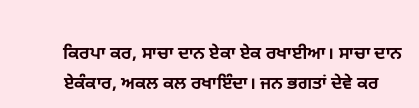ਕਿਰਪਾ ਕਰ, ਸਾਚਾ ਦਾਨ ਏਕਾ ਏਕ ਰਖਾਈਆ। ਸਾਚਾ ਦਾਨ ਏਕੰਕਾਰ, ਅਕਲ ਕਲ ਰਖਾਇੰਦਾ। ਜਨ ਭਗਤਾਂ ਦੇਵੇ ਕਰ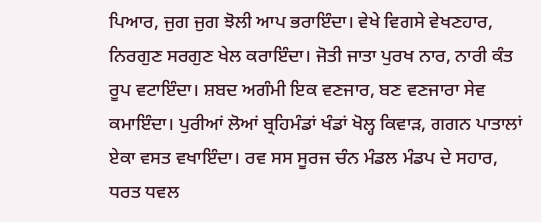ਪਿਆਰ, ਜੁਗ ਜੁਗ ਝੋਲੀ ਆਪ ਭਰਾਇੰਦਾ। ਵੇਖੇ ਵਿਗਸੇ ਵੇਖਣਹਾਰ, ਨਿਰਗੁਣ ਸਰਗੁਣ ਖੇਲ ਕਰਾਇੰਦਾ। ਜੋਤੀ ਜਾਤਾ ਪੁਰਖ ਨਾਰ, ਨਾਰੀ ਕੰਤ ਰੂਪ ਵਟਾਇੰਦਾ। ਸ਼ਬਦ ਅਗੰਮੀ ਇਕ ਵਣਜਾਰ, ਬਣ ਵਣਜਾਰਾ ਸੇਵ ਕਮਾਇੰਦਾ। ਪੁਰੀਆਂ ਲੋਆਂ ਬ੍ਰਹਿਮੰਡਾਂ ਖੰਡਾਂ ਖੋਲ੍ਹ ਕਿਵਾੜ, ਗਗਨ ਪਾਤਾਲਾਂ ਏਕਾ ਵਸਤ ਵਖਾਇੰਦਾ। ਰਵ ਸਸ ਸੂਰਜ ਚੰਨ ਮੰਡਲ ਮੰਡਪ ਦੇ ਸਹਾਰ, ਧਰਤ ਧਵਲ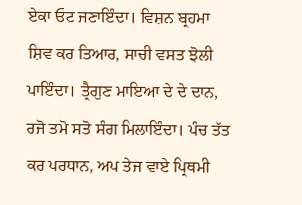ਏਕਾ ਓਟ ਜਣਾਇੰਦਾ। ਵਿਸ਼ਨ ਬ੍ਰਹਮਾ ਸ਼ਿਵ ਕਰ ਤਿਆਰ, ਸਾਚੀ ਵਸਤ ਝੋਲੀ ਪਾਇੰਦਾ। ਤ੍ਰੈਗੁਣ ਮਾਇਆ ਦੇ ਦੇ ਦਾਨ, ਰਜੋ ਤਮੋ ਸਤੋ ਸੰਗ ਮਿਲਾਇੰਦਾ। ਪੰਚ ਤੱਤ ਕਰ ਪਰਧਾਨ, ਅਪ ਤੇਜ ਵਾਏ ਪ੍ਰਿਥਮੀ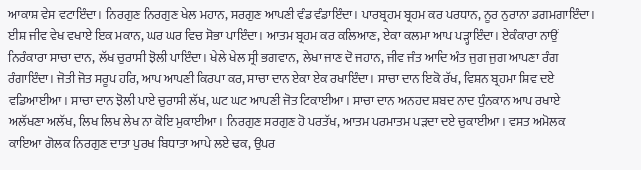ਆਕਾਸ਼ ਵੇਸ ਵਟਾਇੰਦਾ। ਨਿਰਗੁਣ ਨਿਰਗੁਣ ਖੇਲ ਮਹਾਨ, ਸਰਗੁਣ ਆਪਣੀ ਵੰਡ ਵੰਡਾਇੰਦਾ। ਪਾਰਬ੍ਰਹਮ ਬ੍ਰਹਮ ਕਰ ਪਰਧਾਨ, ਨੂਰ ਨੁਰਾਨਾ ਡਗਮਗਾਇੰਦਾ। ਈਸ਼ ਜੀਵ ਵੇਖ ਵਖਾਏ ਇਕ ਮਕਾਨ, ਘਰ ਘਰ ਵਿਚ ਸੋਭਾ ਪਾਇੰਦਾ। ਆਤਮ ਬ੍ਰਹਮ ਕਰ ਕਲਿਆਣ, ਏਕਾ ਕਲਮਾ ਆਪ ਪੜ੍ਹਾਇੰਦਾ। ਏਕੰਕਾਰਾ ਨਾਉਂ ਨਿਰੰਕਾਰਾ ਸਾਚਾ ਦਾਨ, ਲੱਖ ਚੁਰਾਸੀ ਝੋਲੀ ਪਾਇੰਦਾ। ਖੇਲੇ ਖੇਲ ਸ੍ਰੀ ਭਗਵਾਨ, ਲੇਖਾ ਜਾਣ ਦੋ ਜਹਾਨ, ਜੀਵ ਜੰਤ ਆਦਿ ਅੰਤ ਜੁਗ ਜੁਗ ਆਪਣਾ ਰੰਗ ਰੰਗਾਇੰਦਾ। ਜੋਤੀ ਜੋਤ ਸਰੂਪ ਹਰਿ, ਆਪ ਆਪਣੀ ਕਿਰਪਾ ਕਰ, ਸਾਚਾ ਦਾਨ ਏਕਾ ਏਕ ਰਖਾਇੰਦਾ। ਸਾਚਾ ਦਾਨ ਇਕੋ ਰੱਖ, ਵਿਸ਼ਨ ਬ੍ਰਹਮਾ ਸ਼ਿਵ ਦਏ ਵਡਿਆਈਆ। ਸਾਚਾ ਦਾਨ ਝੋਲੀ ਪਾਏ ਚੁਰਾਸੀ ਲੱਖ, ਘਟ ਘਟ ਆਪਣੀ ਜੋਤ ਟਿਕਾਈਆ। ਸਾਚਾ ਦਾਨ ਅਨਹਦ ਸ਼ਬਦ ਨਾਦ ਧੁੰਨਕਾਨ ਆਪ ਰਖਾਏ ਅਲੱਖਣਾ ਅਲੱਖ, ਲਿਖ ਲਿਖ ਲੇਖ ਨਾ ਕੋਇ ਮੁਕਾਈਆ। ਨਿਰਗੁਣ ਸਰਗੁਣ ਹੋ ਪਰਤੱਖ, ਆਤਮ ਪਰਮਾਤਮ ਪੜਦਾ ਦਏ ਚੁਕਾਈਆ। ਵਸਤ ਅਮੋਲਕ ਕਾਇਆ ਗੋਲਕ ਨਿਰਗੁਣ ਦਾਤਾ ਪੁਰਖ ਬਿਧਾਤਾ ਆਪੇ ਲਏ ਢਕ, ਉਪਰ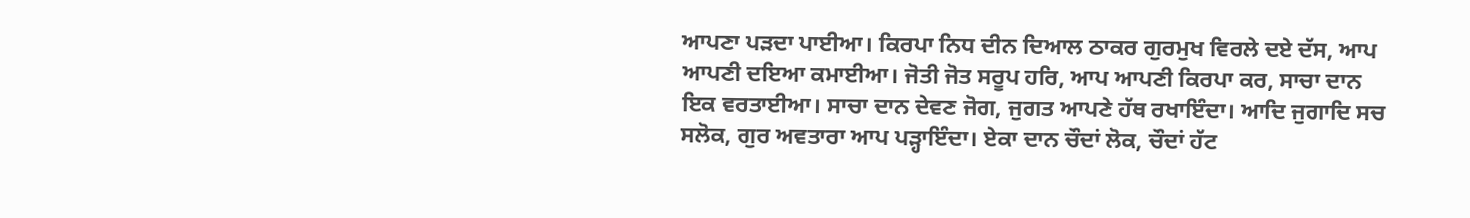ਆਪਣਾ ਪੜਦਾ ਪਾਈਆ। ਕਿਰਪਾ ਨਿਧ ਦੀਨ ਦਿਆਲ ਠਾਕਰ ਗੁਰਮੁਖ ਵਿਰਲੇ ਦਏ ਦੱਸ, ਆਪ ਆਪਣੀ ਦਇਆ ਕਮਾਈਆ। ਜੋਤੀ ਜੋਤ ਸਰੂਪ ਹਰਿ, ਆਪ ਆਪਣੀ ਕਿਰਪਾ ਕਰ, ਸਾਚਾ ਦਾਨ ਇਕ ਵਰਤਾਈਆ। ਸਾਚਾ ਦਾਨ ਦੇਵਣ ਜੋਗ, ਜੁਗਤ ਆਪਣੇ ਹੱਥ ਰਖਾਇੰਦਾ। ਆਦਿ ਜੁਗਾਦਿ ਸਚ ਸਲੋਕ, ਗੁਰ ਅਵਤਾਰਾ ਆਪ ਪੜ੍ਹਾਇੰਦਾ। ਏਕਾ ਦਾਨ ਚੌਦਾਂ ਲੋਕ, ਚੌਦਾਂ ਹੱਟ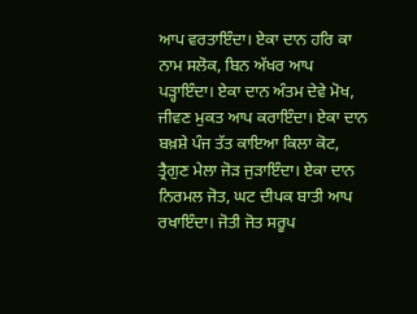ਆਪ ਵਰਤਾਇੰਦਾ। ਏਕਾ ਦਾਨ ਹਰਿ ਕਾ ਨਾਮ ਸਲੋਕ, ਬਿਨ ਅੱਖਰ ਆਪ ਪੜ੍ਹਾਇੰਦਾ। ਏਕਾ ਦਾਨ ਅੰਤਮ ਦੇਵੇ ਮੋਖ, ਜੀਵਣ ਮੁਕਤ ਆਪ ਕਰਾਇੰਦਾ। ਏਕਾ ਦਾਨ ਬਖ਼ਸ਼ੇ ਪੰਜ ਤੱਤ ਕਾਇਆ ਕਿਲਾ ਕੋਟ, ਤ੍ਰੈਗੁਣ ਮੇਲਾ ਜੋੜ ਜੁੜਾਇੰਦਾ। ਏਕਾ ਦਾਨ ਨਿਰਮਲ ਜੋਤ, ਘਟ ਦੀਪਕ ਬਾਤੀ ਆਪ ਰਖਾਇੰਦਾ। ਜੋਤੀ ਜੋਤ ਸਰੂਪ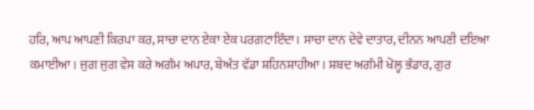ਹਰਿ, ਆਪ ਆਪਣੀ ਕਿਰਪਾ ਕਰ, ਸਾਚਾ ਦਾਨ ਏਕਾ ਏਕ ਪਰਗਟਾਇੰਦਾ। ਸਾਚਾ ਦਾਨ ਦੇਵੇ ਦਾਤਾਰ, ਦੀਨਨ ਆਪਣੀ ਦਇਆ ਕਮਾਈਆ। ਜੁਗ ਜੁਗ ਵੇਸ ਕਰੇ ਅਗੰਮ ਅਪਾਰ, ਬੇਅੰਤ ਵੱਡਾ ਸ਼ਹਿਨਸ਼ਾਹੀਆ। ਸ਼ਬਦ ਅਗੰਮੀ ਖੋਲ੍ਹ ਭੰਡਾਰ, ਗੁਰ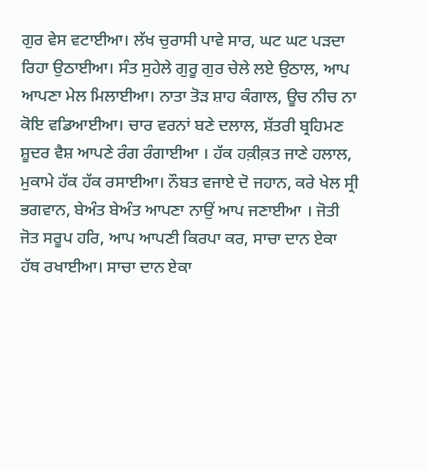ਗੁਰ ਵੇਸ ਵਟਾਈਆ। ਲੱਖ ਚੁਰਾਸੀ ਪਾਵੇ ਸਾਰ, ਘਟ ਘਟ ਪੜਦਾ ਰਿਹਾ ਉਠਾਈਆ। ਸੰਤ ਸੁਹੇਲੇ ਗੁਰੂ ਗੁਰ ਚੇਲੇ ਲਏ ਉਠਾਲ, ਆਪ ਆਪਣਾ ਮੇਲ ਮਿਲਾਈਆ। ਨਾਤਾ ਤੋੜ ਸ਼ਾਹ ਕੰਗਾਲ, ਊਚ ਨੀਚ ਨਾ ਕੋਇ ਵਡਿਆਈਆ। ਚਾਰ ਵਰਨਾਂ ਬਣੇ ਦਲਾਲ, ਸ਼ੱਤਰੀ ਬ੍ਰਹਿਮਣ ਸ਼ੂਦਰ ਵੈਸ਼ ਆਪਣੇ ਰੰਗ ਰੰਗਾਈਆ । ਹੱਕ ਹਕ਼ੀਕ਼ਤ ਜਾਣੇ ਹਲਾਲ, ਮੁਕਾਮੇ ਹੱਕ ਹੱਕ ਰਸਾਈਆ। ਨੌਬਤ ਵਜਾਏ ਦੋ ਜਹਾਨ, ਕਰੇ ਖੇਲ ਸ੍ਰੀ ਭਗਵਾਨ, ਬੇਅੰਤ ਬੇਅੰਤ ਆਪਣਾ ਨਾਉਂ ਆਪ ਜਣਾਈਆ । ਜੋਤੀ ਜੋਤ ਸਰੂਪ ਹਰਿ, ਆਪ ਆਪਣੀ ਕਿਰਪਾ ਕਰ, ਸਾਚਾ ਦਾਨ ਏਕਾ ਹੱਥ ਰਖਾਈਆ। ਸਾਚਾ ਦਾਨ ਏਕਾ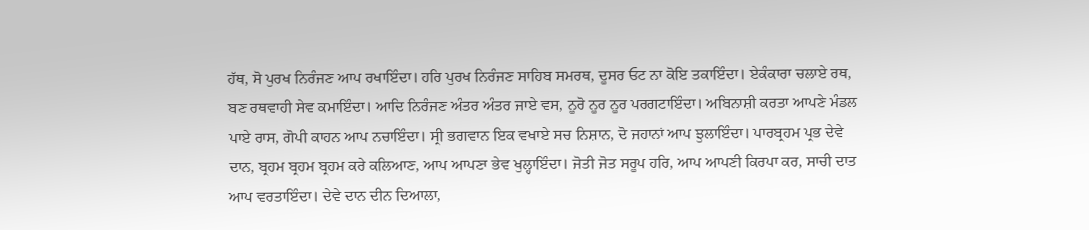ਹੱਥ, ਸੋ ਪੁਰਖ ਨਿਰੰਜਣ ਆਪ ਰਖਾਇੰਦਾ। ਹਰਿ ਪੁਰਖ ਨਿਰੰਜਣ ਸਾਹਿਬ ਸਮਰਥ, ਦੂਸਰ ਓਟ ਨਾ ਕੋਇ ਤਕਾਇੰਦਾ। ਏਕੰਕਾਰਾ ਚਲਾਏ ਰਥ, ਬਣ ਰਥਵਾਹੀ ਸੇਵ ਕਮਾਇੰਦਾ। ਆਦਿ ਨਿਰੰਜਣ ਅੰਤਰ ਅੰਤਰ ਜਾਏ ਵਸ, ਨੂਰੋ ਨੂਰ ਨੂਰ ਪਰਗਟਾਇੰਦਾ। ਅਬਿਨਾਸ਼ੀ ਕਰਤਾ ਆਪਣੇ ਮੰਡਲ ਪਾਏ ਰਾਸ, ਗੋਪੀ ਕਾਹਨ ਆਪ ਨਚਾਇੰਦਾ। ਸ੍ਰੀ ਭਗਵਾਨ ਇਕ ਵਖਾਏ ਸਚ ਨਿਸ਼ਾਨ, ਦੋ ਜਹਾਨਾਂ ਆਪ ਝੁਲਾਇੰਦਾ। ਪਾਰਬ੍ਰਹਮ ਪ੍ਰਭ ਦੇਵੇ ਦਾਨ, ਬ੍ਰਹਮ ਬ੍ਰਹਮ ਬ੍ਰਹਮ ਕਰੇ ਕਲਿਆਣ, ਆਪ ਆਪਣਾ ਭੇਵ ਖੁਲ੍ਹਾਇੰਦਾ। ਜੋਤੀ ਜੋਤ ਸਰੂਪ ਹਰਿ, ਆਪ ਆਪਣੀ ਕਿਰਪਾ ਕਰ, ਸਾਚੀ ਦਾਤ ਆਪ ਵਰਤਾਇੰਦਾ। ਦੇਵੇ ਦਾਨ ਦੀਨ ਦਿਆਲਾ,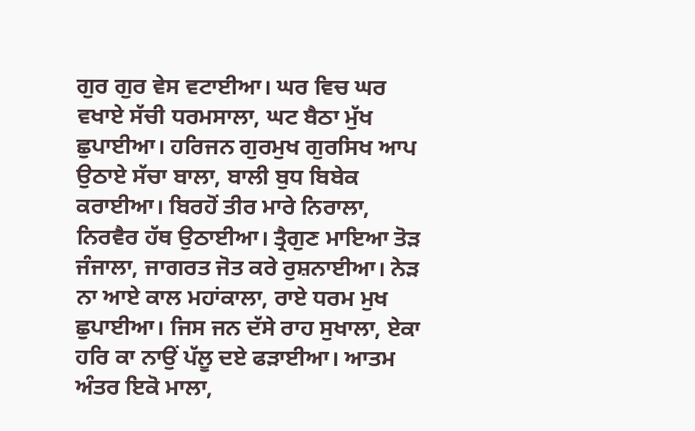ਗੁਰ ਗੁਰ ਵੇਸ ਵਟਾਈਆ। ਘਰ ਵਿਚ ਘਰ ਵਖਾਏ ਸੱਚੀ ਧਰਮਸਾਲਾ, ਘਟ ਬੈਠਾ ਮੁੱਖ ਛੁਪਾਈਆ। ਹਰਿਜਨ ਗੁਰਮੁਖ ਗੁਰਸਿਖ ਆਪ ਉਠਾਏ ਸੱਚਾ ਬਾਲਾ, ਬਾਲੀ ਬੁਧ ਬਿਬੇਕ ਕਰਾਈਆ। ਬਿਰਹੋਂ ਤੀਰ ਮਾਰੇ ਨਿਰਾਲਾ, ਨਿਰਵੈਰ ਹੱਥ ਉਠਾਈਆ। ਤ੍ਰੈਗੁਣ ਮਾਇਆ ਤੋੜ ਜੰਜਾਲਾ, ਜਾਗਰਤ ਜੋਤ ਕਰੇ ਰੁਸ਼ਨਾਈਆ। ਨੇੜ ਨਾ ਆਏ ਕਾਲ ਮਹਾਂਕਾਲਾ, ਰਾਏ ਧਰਮ ਮੁਖ ਛੁਪਾਈਆ। ਜਿਸ ਜਨ ਦੱਸੇ ਰਾਹ ਸੁਖਾਲਾ, ਏਕਾ ਹਰਿ ਕਾ ਨਾਉਂ ਪੱਲੂ ਦਏ ਫੜਾਈਆ। ਆਤਮ ਅੰਤਰ ਇਕੋ ਮਾਲਾ,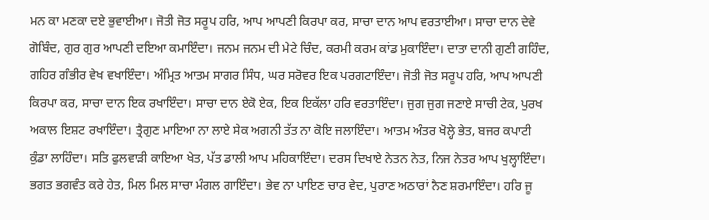ਮਨ ਕਾ ਮਣਕਾ ਦਏ ਭੁਵਾਈਆ। ਜੋਤੀ ਜੋਤ ਸਰੂਪ ਹਰਿ, ਆਪ ਆਪਣੀ ਕਿਰਪਾ ਕਰ, ਸਾਚਾ ਦਾਨ ਆਪ ਵਰਤਾਈਆ। ਸਾਚਾ ਦਾਨ ਦੇਵੇ ਗੋਬਿੰਦ, ਗੁਰ ਗੁਰ ਆਪਣੀ ਦਇਆ ਕਮਾਇੰਦਾ। ਜਨਮ ਜਨਮ ਦੀ ਮੇਟੇ ਚਿੰਦ, ਕਰਮੀ ਕਰਮ ਕਾਂਡ ਮੁਕਾਇੰਦਾ। ਦਾਤਾ ਦਾਨੀ ਗੁਣੀ ਗਹਿੰਦ, ਗਹਿਰ ਗੰਭੀਰ ਵੇਖ ਵਖਾਇੰਦਾ। ਅੰਮ੍ਰਿਤ ਆਤਮ ਸਾਗਰ ਸਿੰਧ, ਘਰ ਸਰੋਵਰ ਇਕ ਪਰਗਟਾਇੰਦਾ। ਜੋਤੀ ਜੋਤ ਸਰੂਪ ਹਰਿ, ਆਪ ਆਪਣੀ ਕਿਰਪਾ ਕਰ, ਸਾਚਾ ਦਾਨ ਇਕ ਰਖਾਇੰਦਾ। ਸਾਚਾ ਦਾਨ ਏਕੋ ਏਕ, ਇਕ ਇਕੱਲਾ ਹਰਿ ਵਰਤਾਇੰਦਾ। ਜੁਗ ਜੁਗ ਜਣਾਏ ਸਾਚੀ ਟੇਕ, ਪੁਰਖ ਅਕਾਲ ਇਸ਼ਟ ਰਖਾਇੰਦਾ। ਤ੍ਰੈਗੁਣ ਮਾਇਆ ਨਾ ਲਾਏ ਸੇਕ ਅਗਨੀ ਤੱਤ ਨਾ ਕੋਇ ਜਲਾਇੰਦਾ। ਆਤਮ ਅੰਤਰ ਖੋਲ੍ਹੇ ਭੇਤ, ਬਜਰ ਕਪਾਟੀ ਕੁੰਡਾ ਲਾਹਿੰਦਾ। ਸਤਿ ਫੁਲਵਾੜੀ ਕਾਇਆ ਖੇਤ, ਪੱਤ ਡਾਲੀ ਆਪ ਮਹਿਕਾਇੰਦਾ। ਦਰਸ ਦਿਖਾਏ ਨੇਤਨ ਨੇਤ, ਨਿਜ ਨੇਤਰ ਆਪ ਖੁਲ੍ਹਾਇੰਦਾ। ਭਗਤ ਭਗਵੰਤ ਕਰੇ ਹੇਤ, ਮਿਲ ਮਿਲ ਸਾਚਾ ਮੰਗਲ ਗਾਇੰਦਾ। ਭੇਵ ਨਾ ਪਾਇਣ ਚਾਰ ਵੇਦ, ਪੁਰਾਣ ਅਠਾਰਾਂ ਨੈਣ ਸ਼ਰਮਾਇੰਦਾ। ਹਰਿ ਜੂ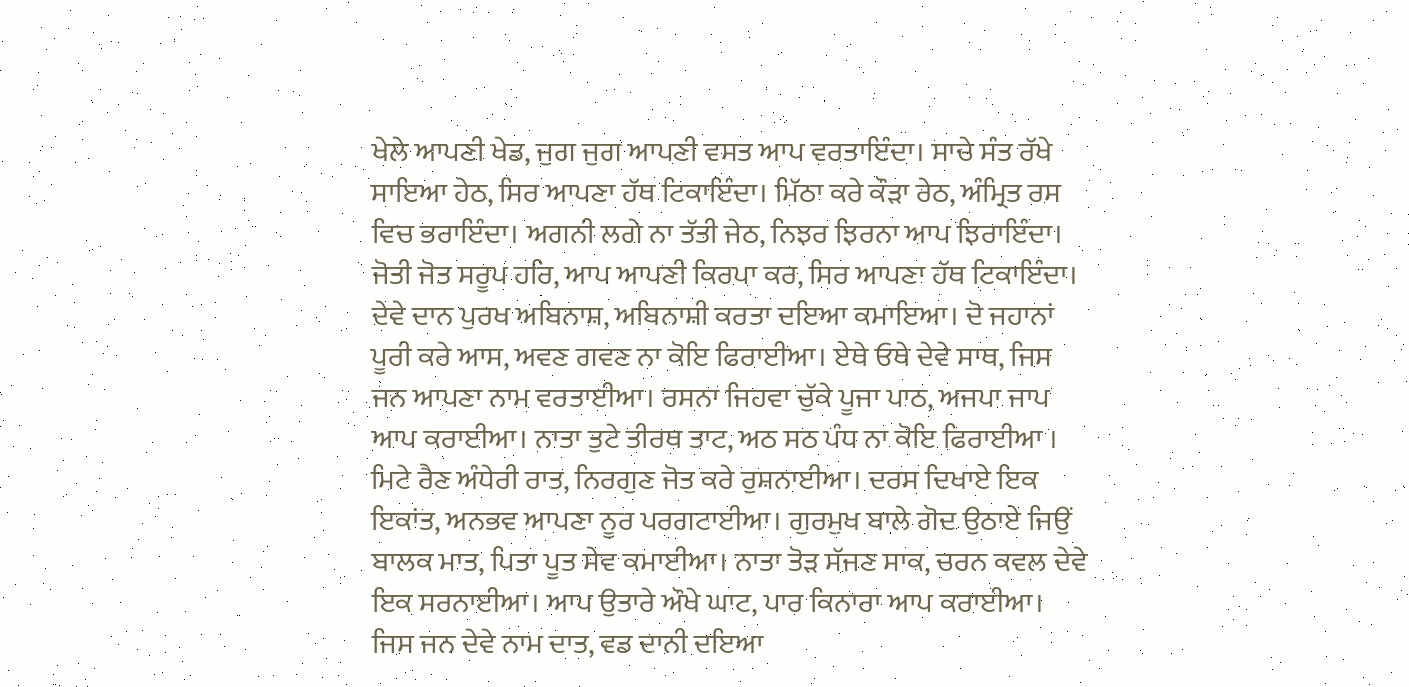ਖੇਲੇ ਆਪਣੀ ਖੇਡ, ਜੁਗ ਜੁਗ ਆਪਣੀ ਵਸਤ ਆਪ ਵਰਤਾਇੰਦਾ। ਸਾਚੇ ਸੰਤ ਰੱਖੇ ਸਾਇਆ ਹੇਠ, ਸਿਰ ਆਪਣਾ ਹੱਥ ਟਿਕਾਇੰਦਾ। ਮਿੱਠਾ ਕਰੇ ਕੌੜਾ ਰੇਠ, ਅੰਮ੍ਰਿਤ ਰਸ ਵਿਚ ਭਰਾਇੰਦਾ। ਅਗਨੀ ਲਗੇ ਨਾ ਤੱਤੀ ਜੇਠ, ਨਿਝਰ ਝਿਰਨਾ ਆਪ ਝਿਰਾਇੰਦਾ। ਜੋਤੀ ਜੋਤ ਸਰੂਪ ਹਰਿ, ਆਪ ਆਪਣੀ ਕਿਰਪਾ ਕਰ, ਸਿਰ ਆਪਣਾ ਹੱਥ ਟਿਕਾਇੰਦਾ। ਦੇਵੇ ਦਾਨ ਪੁਰਖ ਅਬਿਨਾਸ਼, ਅਬਿਨਾਸ਼ੀ ਕਰਤਾ ਦਇਆ ਕਮਾਇਆ। ਦੋ ਜਹਾਨਾਂ ਪੂਰੀ ਕਰੇ ਆਸ, ਅਵਣ ਗਵਣ ਨਾ ਕੋਇ ਫਿਰਾਈਆ। ਏਥੇ ਓਥੇ ਦੇਵੇ ਸਾਥ, ਜਿਸ ਜਨ ਆਪਣਾ ਨਾਮ ਵਰਤਾਈਆ। ਰਸਨਾ ਜਿਹਵਾ ਚੁੱਕੇ ਪੂਜਾ ਪਾਠ, ਅਜਪਾ ਜਾਪ ਆਪ ਕਰਾਈਆ। ਨਾਤਾ ਤੁਟੇ ਤੀਰਥ ਤਾਟ, ਅਠ ਸਠ ਪੰਧ ਨਾ ਕੋਇ ਫਿਰਾਈਆ । ਮਿਟੇ ਰੈਣ ਅੰਧੇਰੀ ਰਾਤ, ਨਿਰਗੁਣ ਜੋਤ ਕਰੇ ਰੁਸ਼ਨਾਈਆ। ਦਰਸ ਦਿਖਾਏ ਇਕ ਇਕਾਂਤ, ਅਨਭਵ ਆਪਣਾ ਨੂਰ ਪਰਗਟਾਈਆ। ਗੁਰਮੁਖ ਬਾਲੇ ਗੋਦ ਉਠਾਏ ਜਿਉਂ ਬਾਲਕ ਮਾਤ, ਪਿਤਾ ਪੂਤ ਸੇਵ ਕਮਾਈਆ। ਨਾਤਾ ਤੋੜ ਸੱਜਣ ਸਾਕ, ਚਰਨ ਕਵਲ ਦੇਵੇ ਇਕ ਸਰਨਾਈਆ। ਆਪ ਉਤਾਰੇ ਔਖੇ ਘਾਟ, ਪਾਰ ਕਿਨਾਰਾ ਆਪ ਕਰਾਈਆ। ਜਿਸ ਜਨ ਦੇਵੇ ਨਾਮ ਦਾਤ, ਵਡ ਦਾਨੀ ਦਇਆ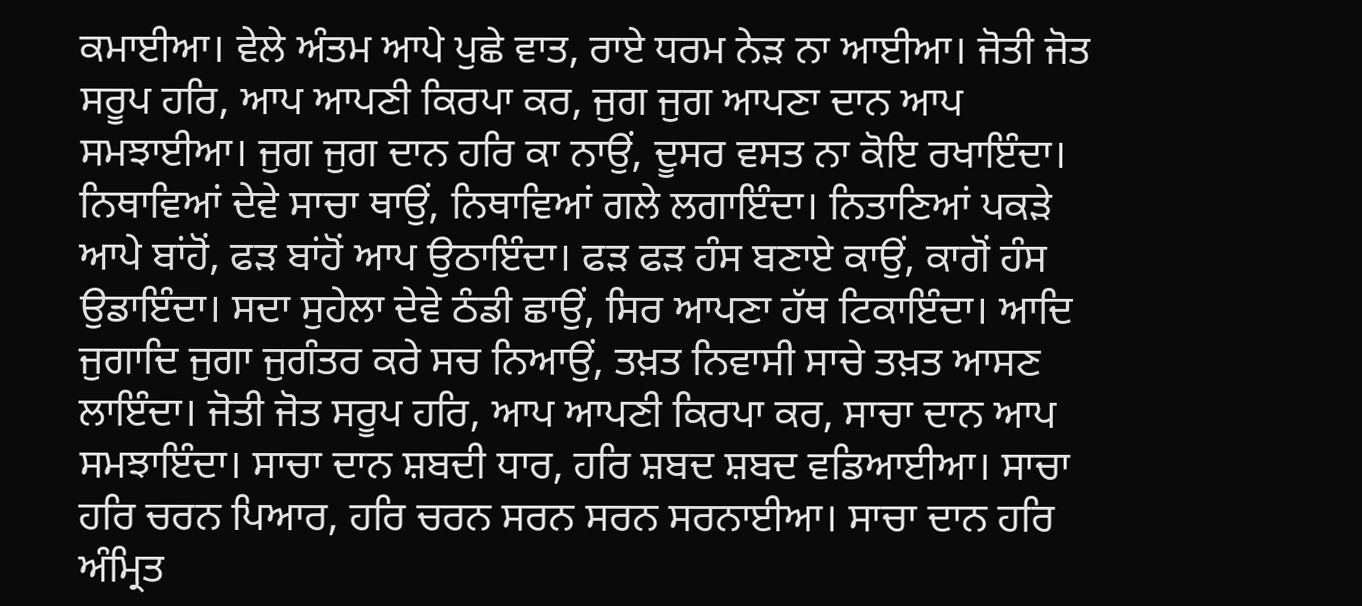ਕਮਾਈਆ। ਵੇਲੇ ਅੰਤਮ ਆਪੇ ਪੁਛੇ ਵਾਤ, ਰਾਏ ਧਰਮ ਨੇੜ ਨਾ ਆਈਆ। ਜੋਤੀ ਜੋਤ ਸਰੂਪ ਹਰਿ, ਆਪ ਆਪਣੀ ਕਿਰਪਾ ਕਰ, ਜੁਗ ਜੁਗ ਆਪਣਾ ਦਾਨ ਆਪ ਸਮਝਾਈਆ। ਜੁਗ ਜੁਗ ਦਾਨ ਹਰਿ ਕਾ ਨਾਉਂ, ਦੂਸਰ ਵਸਤ ਨਾ ਕੋਇ ਰਖਾਇੰਦਾ। ਨਿਥਾਵਿਆਂ ਦੇਵੇ ਸਾਚਾ ਥਾਉਂ, ਨਿਥਾਵਿਆਂ ਗਲੇ ਲਗਾਇੰਦਾ। ਨਿਤਾਣਿਆਂ ਪਕੜੇ ਆਪੇ ਬਾਂਹੋਂ, ਫੜ ਬਾਂਹੋਂ ਆਪ ਉਠਾਇੰਦਾ। ਫੜ ਫੜ ਹੰਸ ਬਣਾਏ ਕਾਉਂ, ਕਾਗੋਂ ਹੰਸ ਉਡਾਇੰਦਾ। ਸਦਾ ਸੁਹੇਲਾ ਦੇਵੇ ਠੰਡੀ ਛਾਉਂ, ਸਿਰ ਆਪਣਾ ਹੱਥ ਟਿਕਾਇੰਦਾ। ਆਦਿ ਜੁਗਾਦਿ ਜੁਗਾ ਜੁਗੰਤਰ ਕਰੇ ਸਚ ਨਿਆਉਂ, ਤਖ਼ਤ ਨਿਵਾਸੀ ਸਾਚੇ ਤਖ਼ਤ ਆਸਣ ਲਾਇੰਦਾ। ਜੋਤੀ ਜੋਤ ਸਰੂਪ ਹਰਿ, ਆਪ ਆਪਣੀ ਕਿਰਪਾ ਕਰ, ਸਾਚਾ ਦਾਨ ਆਪ ਸਮਝਾਇੰਦਾ। ਸਾਚਾ ਦਾਨ ਸ਼ਬਦੀ ਧਾਰ, ਹਰਿ ਸ਼ਬਦ ਸ਼ਬਦ ਵਡਿਆਈਆ। ਸਾਚਾ ਹਰਿ ਚਰਨ ਪਿਆਰ, ਹਰਿ ਚਰਨ ਸਰਨ ਸਰਨ ਸਰਨਾਈਆ। ਸਾਚਾ ਦਾਨ ਹਰਿ ਅੰਮ੍ਰਿਤ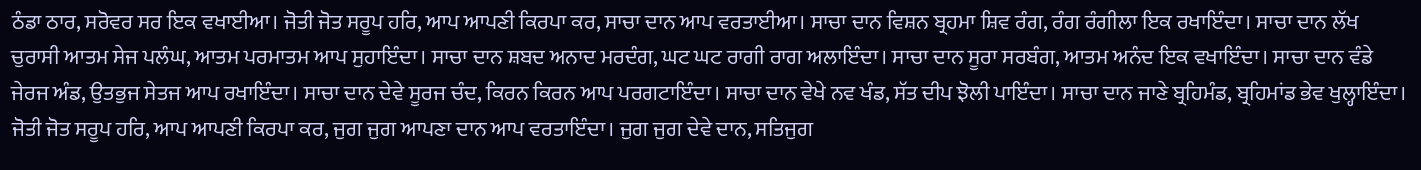ਠੰਡਾ ਠਾਰ, ਸਰੋਵਰ ਸਰ ਇਕ ਵਖਾਈਆ। ਜੋਤੀ ਜੋਤ ਸਰੂਪ ਹਰਿ, ਆਪ ਆਪਣੀ ਕਿਰਪਾ ਕਰ, ਸਾਚਾ ਦਾਨ ਆਪ ਵਰਤਾਈਆ। ਸਾਚਾ ਦਾਨ ਵਿਸ਼ਨ ਬ੍ਰਹਮਾ ਸ਼ਿਵ ਰੰਗ, ਰੰਗ ਰੰਗੀਲਾ ਇਕ ਰਖਾਇੰਦਾ। ਸਾਚਾ ਦਾਨ ਲੱਖ ਚੁਰਾਸੀ ਆਤਮ ਸੇਜ ਪਲੰਘ, ਆਤਮ ਪਰਮਾਤਮ ਆਪ ਸੁਹਾਇੰਦਾ। ਸਾਚਾ ਦਾਨ ਸ਼ਬਦ ਅਨਾਦ ਮਰਦੰਗ, ਘਟ ਘਟ ਰਾਗੀ ਰਾਗ ਅਲਾਇੰਦਾ। ਸਾਚਾ ਦਾਨ ਸੂਰਾ ਸਰਬੰਗ, ਆਤਮ ਅਨੰਦ ਇਕ ਵਖਾਇੰਦਾ। ਸਾਚਾ ਦਾਨ ਵੰਡੇ ਜੇਰਜ ਅੰਡ, ਉਤਭੁਜ ਸੇਤਜ ਆਪ ਰਖਾਇੰਦਾ। ਸਾਚਾ ਦਾਨ ਦੇਵੇ ਸੂਰਜ ਚੰਦ, ਕਿਰਨ ਕਿਰਨ ਆਪ ਪਰਗਟਾਇੰਦਾ। ਸਾਚਾ ਦਾਨ ਵੇਖੇ ਨਵ ਖੰਡ, ਸੱਤ ਦੀਪ ਝੋਲੀ ਪਾਇੰਦਾ। ਸਾਚਾ ਦਾਨ ਜਾਣੇ ਬ੍ਰਹਿਮੰਡ, ਬ੍ਰਹਿਮਾਂਡ ਭੇਵ ਖੁਲ੍ਹਾਇੰਦਾ। ਜੋਤੀ ਜੋਤ ਸਰੂਪ ਹਰਿ, ਆਪ ਆਪਣੀ ਕਿਰਪਾ ਕਰ, ਜੁਗ ਜੁਗ ਆਪਣਾ ਦਾਨ ਆਪ ਵਰਤਾਇੰਦਾ। ਜੁਗ ਜੁਗ ਦੇਵੇ ਦਾਨ, ਸਤਿਜੁਗ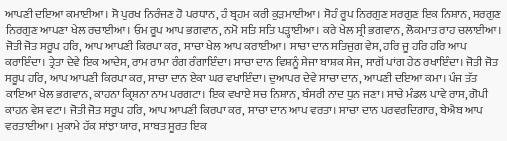ਆਪਣੀ ਦਇਆ ਕਮਾਈਆ। ਸੋ ਪੁਰਖ ਨਿਰੰਜਣ ਹੋ ਪਰਧਾਨ, ਹੰ ਬ੍ਰਹਮ ਕਰੀ ਕੁੜਮਾਈਆ। ਸੋਹੰ ਰੂਪ ਨਿਰਗੁਣ ਸਰਗੁਣ ਇਕ ਨਿਸ਼ਾਨ, ਸਰਗੁਣ ਨਿਰਗੁਣ ਆਪਣਾ ਖੇਲ ਰਚਾਈਆ। ਓਮ ਰੂਪ ਆਪ ਭਗਵਾਨ, ਨਮੋ ਸਤਿ ਸਤਿ ਪੜ੍ਹਾਈਆ। ਕਰੇ ਖੇਲ ਸ੍ਰੀ ਭਗਵਾਨ, ਲੋਕਮਾਤ ਰਾਹ ਚਲਾਈਆ। ਜੋਤੀ ਜੋਤ ਸਰੂਪ ਹਰਿ, ਆਪ ਆਪਣੀ ਕਿਰਪਾ ਕਰ, ਸਾਚਾ ਖੇਲ ਆਪ ਕਰਾਈਆ। ਸਾਚਾ ਦਾਨ ਸਤਿਜੁਗ ਵੇਸ, ਹਰਿ ਜੂ ਹਰਿ ਹਰਿ ਆਪ ਕਰਾਇੰਦਾ। ਤ੍ਰੇਤਾ ਦੇਵੇ ਇਕ ਆਦੇਸ, ਰਾਮ ਰਾਮਾ ਰੰਗ ਰੰਗਾਇੰਦਾ। ਸਾਚਾ ਦਾਨ ਵਿਸ਼ਨੂੰ ਸੇਜਾ ਬਾਸ਼ਕ ਸੇਜ, ਸਾਗੋਂ ਪਾਂਗ ਹੇਠ ਰਖਾਇੰਦਾ। ਜੋਤੀ ਜੋਤ ਸਰੂਪ ਹਰਿ, ਆਪ ਆਪਣੀ ਕਿਰਪਾ ਕਰ, ਸਾਚਾ ਦਾਨ ਏਕਾ ਘਰ ਵਖਾਇੰਦਾ। ਦੁਆਪਰ ਦੇਵੇ ਸਾਚਾ ਦਾਨ, ਆਪਣੀ ਦਇਆ ਕਮਾ। ਪੰਜ ਤੱਤ ਕਾਇਆ ਖੇਲ ਭਗਵਾਨ, ਕਾਹਨਾ ਕ੍ਰਿਸ਼ਨਾ ਨਾਮ ਪਰਗਟਾ। ਇਕ ਵਖਾਏ ਸਚ ਨਿਸ਼ਾਨ, ਬੰਸਰੀ ਨਾਦ ਧੁਨ ਜਣਾ। ਸਾਚੇ ਮੰਡਲ ਪਾਵੇ ਰਾਸ, ਗੋਪੀ ਕਾਹਨ ਵੇਸ ਵਟਾ। ਜੋਤੀ ਜੋਤ ਸਰੂਪ ਹਰਿ, ਆਪ ਆਪਣੀ ਕਿਰਪਾ ਕਰ, ਸਾਚਾ ਦਾਨ ਆਪ ਵਰਤਾ। ਸਾਚਾ ਦਾਨ ਪਰਵਰਦਿਗਾਰ, ਬੇਐਬ ਆਪ ਵਰਤਾਈਆ। ਮੁਕਾਮੇ ਹੱਕ ਸਾਂਝਾ ਯਾਰ, ਸਾਬਤ ਸੂਰਤ ਇਕ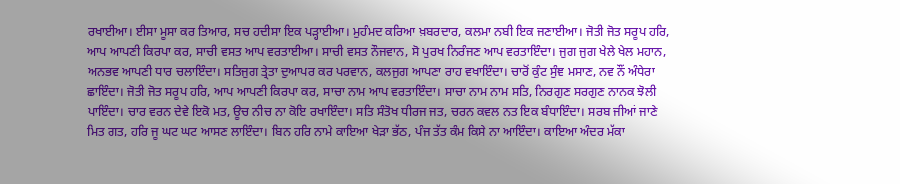ਰਖਾਈਆ। ਈਸਾ ਮੂਸਾ ਕਰ ਤਿਆਰ, ਸਚ ਹਦੀਸਾ ਇਕ ਪੜ੍ਹਾਈਆ। ਮੁਹੰਮਦ ਕਰਿਆ ਖ਼ਬਰਦਾਰ, ਕਲਮਾ ਨਬੀ ਇਕ ਜਣਾਈਆ। ਜੋਤੀ ਜੋਤ ਸਰੂਪ ਹਰਿ, ਆਪ ਆਪਣੀ ਕਿਰਪਾ ਕਰ, ਸਾਚੀ ਵਸਤ ਆਪ ਵਰਤਾਈਆ। ਸਾਚੀ ਵਸਤ ਨੌਜਵਾਨ, ਸੋ ਪੁਰਖ ਨਿਰੰਜਣ ਆਪ ਵਰਤਾਇੰਦਾ। ਜੁਗ ਜੁਗ ਖੇਲੇ ਖੇਲ ਮਹਾਨ, ਅਨਭਵ ਆਪਣੀ ਧਾਰ ਚਲਾਇੰਦਾ। ਸਤਿਜੁਗ ਤ੍ਰੇਤਾ ਦੁਆਪਰ ਕਰ ਪਰਵਾਨ, ਕਲਜੁਗ ਆਪਣਾ ਰਾਹ ਵਖਾਇੰਦਾ। ਚਾਰੋਂ ਕੁੰਟ ਸੁੰਞ ਮਸਾਣ, ਨਵ ਨੌਂ ਅੰਧੇਰਾ ਛਾਇੰਦਾ। ਜੋਤੀ ਜੋਤ ਸਰੂਪ ਹਰਿ, ਆਪ ਆਪਣੀ ਕਿਰਪਾ ਕਰ, ਸਾਚਾ ਨਾਮ ਆਪ ਵਰਤਾਇੰਦਾ। ਸਾਚਾ ਨਾਮ ਨਾਮ ਸਤਿ, ਨਿਰਗੁਣ ਸਰਗੁਣ ਨਾਨਕ ਝੋਲੀ ਪਾਇੰਦਾ। ਚਾਰ ਵਰਨ ਦੇਵੇ ਇਕੋ ਮਤ, ਊਚ ਨੀਚ ਨਾ ਕੋਇ ਰਖਾਇੰਦਾ। ਸਤਿ ਸੰਤੋਖ ਧੀਰਜ ਜਤ, ਚਰਨ ਕਵਲ ਨਤ ਇਕ ਬੰਧਾਇੰਦਾ। ਸਰਬ ਜੀਆਂ ਜਾਣੇ ਮਿਤ ਗਤ, ਹਰਿ ਜੂ ਘਟ ਘਟ ਆਸਣ ਲਾਇੰਦਾ। ਬਿਨ ਹਰਿ ਨਾਮੇ ਕਾਇਆ ਖੇੜਾ ਭੱਠ, ਪੰਜ ਤੱਤ ਕੰਮ ਕਿਸੇ ਨਾ ਆਇੰਦਾ। ਕਾਇਆ ਅੰਦਰ ਮੱਕਾ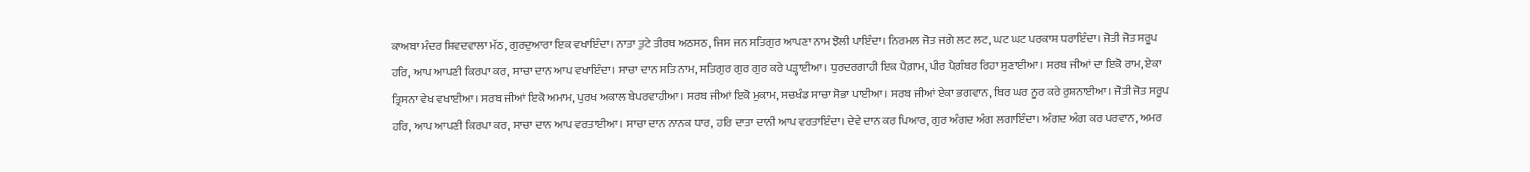ਕਾਅਬਾ ਮੰਦਰ ਸ਼ਿਵਦਵਾਲਾ ਮੱਠ, ਗੁਰਦੁਆਰਾ ਇਕ ਵਖਾਇੰਦਾ। ਨਾਤਾ ਤੁਟੇ ਤੀਰਥ ਅਠਸਠ, ਜਿਸ ਜਨ ਸਤਿਗੁਰ ਆਪਣਾ ਨਾਮ ਝੋਲੀ ਪਾਇੰਦਾ। ਨਿਰਮਲ ਜੋਤ ਜਗੇ ਲਟ ਲਟ, ਘਟ ਘਟ ਪਰਕਾਸ਼ ਧਰਾਇੰਦਾ। ਜੋਤੀ ਜੋਤ ਸਰੂਪ ਹਰਿ, ਆਪ ਆਪਣੀ ਕਿਰਪਾ ਕਰ, ਸਾਚਾ ਦਾਨ ਆਪ ਵਖਾਇੰਦਾ। ਸਾਚਾ ਦਾਨ ਸਤਿ ਨਾਮ, ਸਤਿਗੁਰ ਗੁਰ ਗੁਰ ਕਰੇ ਪੜ੍ਹਾਈਆ। ਧੁਰਦਰਗਾਹੀ ਇਕ ਪੈਗ਼ਾਮ, ਪੀਰ ਪੈਗ਼ੰਬਰ ਰਿਹਾ ਸੁਣਾਈਆ। ਸਰਬ ਜੀਆਂ ਦਾ ਇਕੋ ਰਾਮ, ਏਕਾ ਤ੍ਰਿਸਨਾ ਵੇਖ ਵਖਾਈਆ। ਸਰਬ ਜੀਆਂ ਇਕੋ ਅਮਾਮ, ਪੁਰਖ ਅਕਾਲ ਬੇਪਰਵਾਹੀਆ। ਸਰਬ ਜੀਆਂ ਇਕੋ ਮੁਕਾਮ, ਸਚਖੰਡ ਸਾਚਾ ਸੋਭਾ ਪਾਈਆ। ਸਰਬ ਜੀਆਂ ਏਕਾ ਭਗਵਾਨ, ਥਿਰ ਘਰ ਨੂਰ ਕਰੇ ਰੁਸ਼ਨਾਈਆ। ਜੋਤੀ ਜੋਤ ਸਰੂਪ ਹਰਿ, ਆਪ ਆਪਣੀ ਕਿਰਪਾ ਕਰ, ਸਾਚਾ ਦਾਨ ਆਪ ਵਰਤਾਈਆ। ਸਾਚਾ ਦਾਨ ਨਾਨਕ ਧਾਰ, ਹਰਿ ਦਾਤਾ ਦਾਨੀ ਆਪ ਵਰਤਾਇੰਦਾ। ਦੇਵੇ ਦਾਨ ਕਰ ਪਿਆਰ, ਗੁਰ ਅੰਗਦ ਅੰਗ ਲਗਾਇੰਦਾ। ਅੰਗਦ ਅੰਗ ਕਰ ਪਰਵਾਨ, ਅਮਰ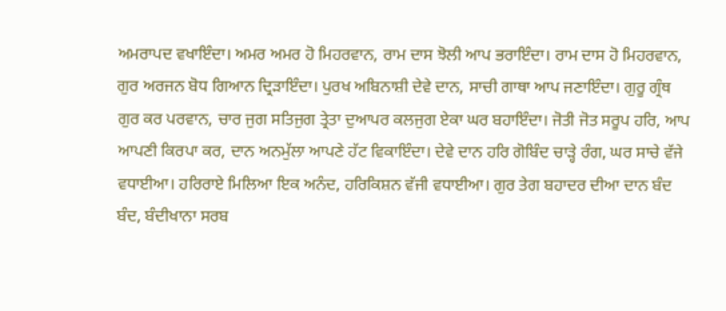ਅਮਰਾਪਦ ਵਖਾਇੰਦਾ। ਅਮਰ ਅਮਰ ਹੋ ਮਿਹਰਵਾਨ, ਰਾਮ ਦਾਸ ਝੋਲੀ ਆਪ ਭਰਾਇੰਦਾ। ਰਾਮ ਦਾਸ ਹੋ ਮਿਹਰਵਾਨ, ਗੁਰ ਅਰਜਨ ਬੋਧ ਗਿਆਨ ਦ੍ਰਿੜਾਇੰਦਾ। ਪੁਰਖ ਅਬਿਨਾਸ਼ੀ ਦੇਵੇ ਦਾਨ, ਸਾਚੀ ਗਾਥਾ ਆਪ ਜਣਾਇੰਦਾ। ਗੁਰੂ ਗ੍ਰੰਥ ਗੁਰ ਕਰ ਪਰਵਾਨ, ਚਾਰ ਜੁਗ ਸਤਿਜੁਗ ਤ੍ਰੇਤਾ ਦੁਆਪਰ ਕਲਜੁਗ ਏਕਾ ਘਰ ਬਹਾਇੰਦਾ। ਜੋਤੀ ਜੋਤ ਸਰੂਪ ਹਰਿ, ਆਪ ਆਪਣੀ ਕਿਰਪਾ ਕਰ, ਦਾਨ ਅਨਮੁੱਲਾ ਆਪਣੇ ਹੱਟ ਵਿਕਾਇੰਦਾ। ਦੇਵੇ ਦਾਨ ਹਰਿ ਗੋਬਿੰਦ ਚਾੜ੍ਹੇ ਰੰਗ, ਘਰ ਸਾਚੇ ਵੱਜੇ ਵਧਾਈਆ। ਹਰਿਰਾਏ ਮਿਲਿਆ ਇਕ ਅਨੰਦ, ਹਰਿਕਿਸ਼ਨ ਵੱਜੀ ਵਧਾਈਆ। ਗੁਰ ਤੇਗ ਬਹਾਦਰ ਦੀਆ ਦਾਨ ਬੰਦ ਬੰਦ, ਬੰਦੀਖਾਨਾ ਸਰਬ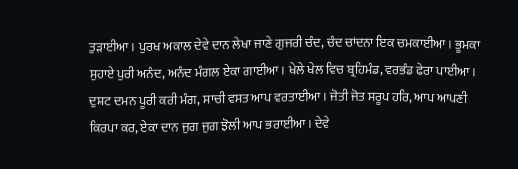ਤੁੜਾਈਆ। ਪੁਰਖ ਅਕਾਲ ਦੇਵੇ ਦਾਨ ਲੇਖਾ ਜਾਣੇ ਗੁਜਰੀ ਚੰਦ, ਚੰਦ ਚਾਂਦਨਾ ਇਕ ਚਮਕਾਈਆ। ਭੂਮਕਾ ਸੁਹਾਏ ਪੁਰੀ ਅਨੰਦ, ਅਨੰਦ ਮੰਗਲ ਏਕਾ ਗਾਈਆ। ਖੇਲੇ ਖੇਲ ਵਿਚ ਬ੍ਰਹਿਮੰਡ, ਵਰਭੰਡ ਫੇਰਾ ਪਾਈਆ। ਦੁਸ਼ਟ ਦਮਨ ਪੂਰੀ ਕਰੀ ਮੰਗ, ਸਾਚੀ ਵਸਤ ਆਪ ਵਰਤਾਈਆ। ਜੋਤੀ ਜੋਤ ਸਰੂਪ ਹਰਿ, ਆਪ ਆਪਣੀ ਕਿਰਪਾ ਕਰ, ਏਕਾ ਦਾਨ ਜੁਗ ਜੁਗ ਝੋਲੀ ਆਪ ਭਰਾਈਆ। ਦੇਵੇ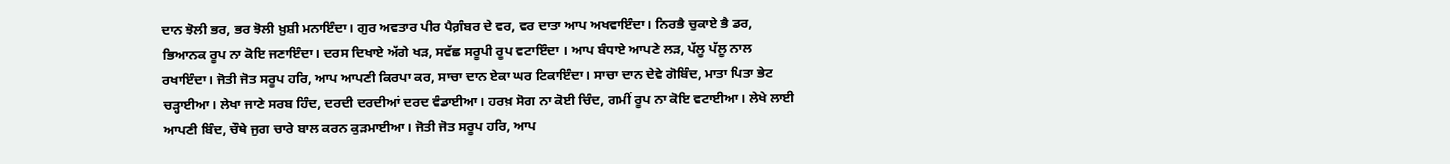ਦਾਨ ਝੋਲੀ ਭਰ, ਭਰ ਝੋਲੀ ਖ਼ੁਸ਼ੀ ਮਨਾਇੰਦਾ। ਗੁਰ ਅਵਤਾਰ ਪੀਰ ਪੈਗ਼ੰਬਰ ਦੇ ਵਰ, ਵਰ ਦਾਤਾ ਆਪ ਅਖਵਾਇੰਦਾ। ਨਿਰਭੈ ਚੁਕਾਏ ਭੈ ਡਰ, ਭਿਆਨਕ ਰੂਪ ਨਾ ਕੋਇ ਜਣਾਇੰਦਾ। ਦਰਸ ਦਿਖਾਏ ਅੱਗੇ ਖੜ, ਸਵੱਛ ਸਰੂਪੀ ਰੂਪ ਵਟਾਇੰਦਾ । ਆਪ ਬੰਧਾਏ ਆਪਣੇ ਲੜ, ਪੱਲੂ ਪੱਲੂ ਨਾਲ ਰਖਾਇੰਦਾ। ਜੋਤੀ ਜੋਤ ਸਰੂਪ ਹਰਿ, ਆਪ ਆਪਣੀ ਕਿਰਪਾ ਕਰ, ਸਾਚਾ ਦਾਨ ਏਕਾ ਘਰ ਟਿਕਾਇੰਦਾ। ਸਾਚਾ ਦਾਨ ਦੇਵੇ ਗੋਬਿੰਦ, ਮਾਤਾ ਪਿਤਾ ਭੇਟ ਚੜ੍ਹਾਈਆ। ਲੇਖਾ ਜਾਣੇ ਸਰਬ ਹਿੰਦ, ਦਰਦੀ ਦਰਦੀਆਂ ਦਰਦ ਵੰਡਾਈਆ। ਹਰਖ਼ ਸੋਗ ਨਾ ਕੋਈ ਚਿੰਦ, ਗਮੀਂ ਰੂਪ ਨਾ ਕੋਇ ਵਟਾਈਆ। ਲੇਖੇ ਲਾਈ ਆਪਣੀ ਬਿੰਦ, ਚੌਥੇ ਜੁਗ ਚਾਰੇ ਬਾਲ ਕਰਨ ਕੁੜਮਾਈਆ। ਜੋਤੀ ਜੋਤ ਸਰੂਪ ਹਰਿ, ਆਪ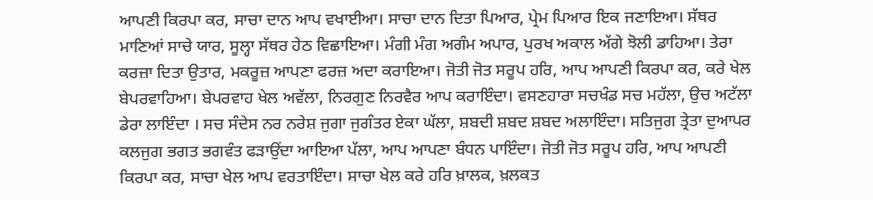ਆਪਣੀ ਕਿਰਪਾ ਕਰ, ਸਾਚਾ ਦਾਨ ਆਪ ਵਖਾਈਆ। ਸਾਚਾ ਦਾਨ ਦਿਤਾ ਪਿਆਰ, ਪ੍ਰੇਮ ਪਿਆਰ ਇਕ ਜਣਾਇਆ। ਸੱਥਰ ਮਾਣਿਆਂ ਸਾਚੇ ਯਾਰ, ਸੂਲ੍ਹਾ ਸੱਥਰ ਹੇਠ ਵਿਛਾਇਆ। ਮੰਗੀ ਮੰਗ ਅਗੰਮ ਅਪਾਰ, ਪੁਰਖ ਅਕਾਲ ਅੱਗੇ ਝੋਲੀ ਡਾਹਿਆ। ਤੇਰਾ ਕਰਜ਼ਾ ਦਿਤਾ ਉਤਾਰ, ਮਕਰੂਜ਼ ਆਪਣਾ ਫਰਜ਼ ਅਦਾ ਕਰਾਇਆ। ਜੋਤੀ ਜੋਤ ਸਰੂਪ ਹਰਿ, ਆਪ ਆਪਣੀ ਕਿਰਪਾ ਕਰ, ਕਰੇ ਖੇਲ ਬੇਪਰਵਾਹਿਆ। ਬੇਪਰਵਾਹ ਖੇਲ ਅਵੱਲਾ, ਨਿਰਗੁਣ ਨਿਰਵੈਰ ਆਪ ਕਰਾਇੰਦਾ। ਵਸਣਹਾਰਾ ਸਚਖੰਡ ਸਚ ਮਹੱਲਾ, ਉਚ ਅਟੱਲਾ ਡੇਰਾ ਲਾਇੰਦਾ । ਸਚ ਸੰਦੇਸ ਨਰ ਨਰੇਸ਼ ਜੁਗਾ ਜੁਗੰਤਰ ਏਕਾ ਘੱਲਾ, ਸ਼ਬਦੀ ਸ਼ਬਦ ਸ਼ਬਦ ਅਲਾਇੰਦਾ। ਸਤਿਜੁਗ ਤ੍ਰੇਤਾ ਦੁਆਪਰ ਕਲਜੁਗ ਭਗਤ ਭਗਵੰਤ ਫੜਾਉਂਦਾ ਆਇਆ ਪੱਲਾ, ਆਪ ਆਪਣਾ ਬੰਧਨ ਪਾਇੰਦਾ। ਜੋਤੀ ਜੋਤ ਸਰੂਪ ਹਰਿ, ਆਪ ਆਪਣੀ ਕਿਰਪਾ ਕਰ, ਸਾਚਾ ਖੇਲ ਆਪ ਵਰਤਾਇੰਦਾ। ਸਾਚਾ ਖੇਲ ਕਰੇ ਹਰਿ ਖ਼ਾਲਕ, ਖ਼ਲਕਤ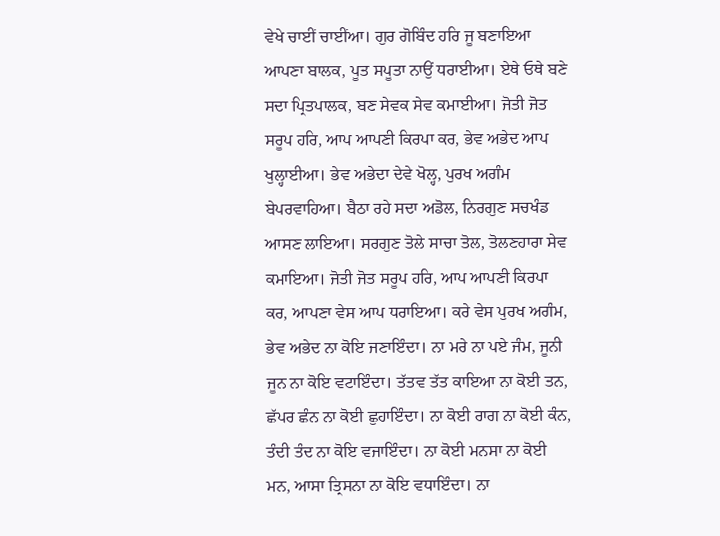ਵੇਖੇ ਚਾਈਂ ਚਾਈਂਆ। ਗੁਰ ਗੋਬਿੰਦ ਹਰਿ ਜੂ ਬਣਾਇਆ ਆਪਣਾ ਬਾਲਕ, ਪੂਤ ਸਪੂਤਾ ਨਾਉਂ ਧਰਾਈਆ। ਏਥੇ ਓਥੇ ਬਣੇ ਸਦਾ ਪ੍ਰਿਤਪਾਲਕ, ਬਣ ਸੇਵਕ ਸੇਵ ਕਮਾਈਆ। ਜੋਤੀ ਜੋਤ ਸਰੂਪ ਹਰਿ, ਆਪ ਆਪਣੀ ਕਿਰਪਾ ਕਰ, ਭੇਵ ਅਭੇਦ ਆਪ ਖੁਲ੍ਹਾਈਆ। ਭੇਵ ਅਭੇਦਾ ਦੇਵੇ ਖੋਲ੍ਹ, ਪੁਰਖ ਅਗੰਮ ਬੇਪਰਵਾਹਿਆ। ਬੈਠਾ ਰਹੇ ਸਦਾ ਅਡੋਲ, ਨਿਰਗੁਣ ਸਚਖੰਡ ਆਸਣ ਲਾਇਆ। ਸਰਗੁਣ ਤੋਲੇ ਸਾਚਾ ਤੋਲ, ਤੋਲਣਹਾਰਾ ਸੇਵ ਕਮਾਇਆ। ਜੋਤੀ ਜੋਤ ਸਰੂਪ ਹਰਿ, ਆਪ ਆਪਣੀ ਕਿਰਪਾ ਕਰ, ਆਪਣਾ ਵੇਸ ਆਪ ਧਰਾਇਆ। ਕਰੇ ਵੇਸ ਪੁਰਖ ਅਗੰਮ, ਭੇਵ ਅਭੇਦ ਨਾ ਕੋਇ ਜਣਾਇੰਦਾ। ਨਾ ਮਰੇ ਨਾ ਪਏ ਜੰਮ, ਜੂਨੀ ਜੂਨ ਨਾ ਕੋਇ ਵਟਾਇੰਦਾ। ਤੱਤਵ ਤੱਤ ਕਾਇਆ ਨਾ ਕੋਈ ਤਨ, ਛੱਪਰ ਛੰਨ ਨਾ ਕੋਈ ਛੁਹਾਇੰਦਾ। ਨਾ ਕੋਈ ਰਾਗ ਨਾ ਕੋਈ ਕੰਨ, ਤੰਦੀ ਤੰਦ ਨਾ ਕੋਇ ਵਜਾਇੰਦਾ। ਨਾ ਕੋਈ ਮਨਸਾ ਨਾ ਕੋਈ ਮਨ, ਆਸਾ ਤ੍ਰਿਸਨਾ ਨਾ ਕੋਇ ਵਧਾਇੰਦਾ। ਨਾ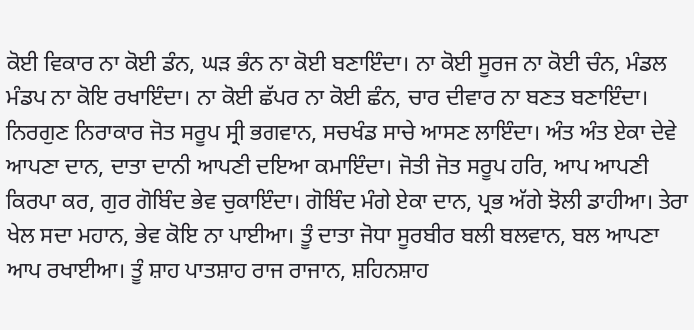ਕੋਈ ਵਿਕਾਰ ਨਾ ਕੋਈ ਡੰਨ, ਘੜ ਭੰਨ ਨਾ ਕੋਈ ਬਣਾਇੰਦਾ। ਨਾ ਕੋਈ ਸੂਰਜ ਨਾ ਕੋਈ ਚੰਨ, ਮੰਡਲ ਮੰਡਪ ਨਾ ਕੋਇ ਰਖਾਇੰਦਾ। ਨਾ ਕੋਈ ਛੱਪਰ ਨਾ ਕੋਈ ਛੰਨ, ਚਾਰ ਦੀਵਾਰ ਨਾ ਬਣਤ ਬਣਾਇੰਦਾ। ਨਿਰਗੁਣ ਨਿਰਾਕਾਰ ਜੋਤ ਸਰੂਪ ਸ੍ਰੀ ਭਗਵਾਨ, ਸਚਖੰਡ ਸਾਚੇ ਆਸਣ ਲਾਇੰਦਾ। ਅੰਤ ਅੰਤ ਏਕਾ ਦੇਵੇ ਆਪਣਾ ਦਾਨ, ਦਾਤਾ ਦਾਨੀ ਆਪਣੀ ਦਇਆ ਕਮਾਇੰਦਾ। ਜੋਤੀ ਜੋਤ ਸਰੂਪ ਹਰਿ, ਆਪ ਆਪਣੀ ਕਿਰਪਾ ਕਰ, ਗੁਰ ਗੋਬਿੰਦ ਭੇਵ ਚੁਕਾਇੰਦਾ। ਗੋਬਿੰਦ ਮੰਗੇ ਏਕਾ ਦਾਨ, ਪ੍ਰਭ ਅੱਗੇ ਝੋਲੀ ਡਾਹੀਆ। ਤੇਰਾ ਖੇਲ ਸਦਾ ਮਹਾਨ, ਭੇਵ ਕੋਇ ਨਾ ਪਾਈਆ। ਤੂੰ ਦਾਤਾ ਜੋਧਾ ਸੂਰਬੀਰ ਬਲੀ ਬਲਵਾਨ, ਬਲ ਆਪਣਾ ਆਪ ਰਖਾਈਆ। ਤੂੰ ਸ਼ਾਹ ਪਾਤਸ਼ਾਹ ਰਾਜ ਰਾਜਾਨ, ਸ਼ਹਿਨਸ਼ਾਹ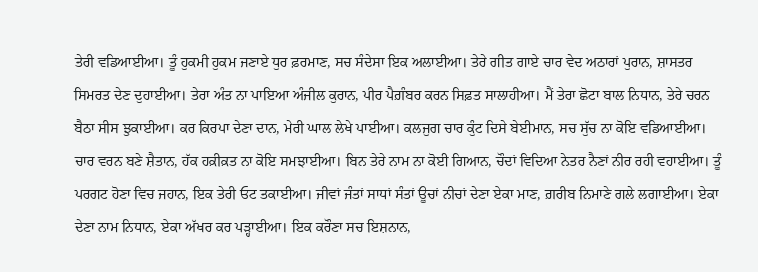ਤੇਰੀ ਵਡਿਆਈਆ। ਤੂੰ ਹੁਕਮੀ ਹੁਕਮ ਜਣਾਏ ਧੁਰ ਫ਼ਰਮਾਣ, ਸਚ ਸੰਦੇਸਾ ਇਕ ਅਲਾਈਆ। ਤੇਰੇ ਗੀਤ ਗਾਏ ਚਾਰ ਵੇਦ ਅਠਾਰਾਂ ਪੁਰਾਨ, ਸ਼ਾਸਤਰ ਸਿਮਰਤ ਦੇਣ ਦੁਹਾਈਆ। ਤੇਰਾ ਅੰਤ ਨਾ ਪਾਇਆ ਅੰਜੀਲ ਕੁਰਾਨ, ਪੀਰ ਪੈਗ਼ੰਬਰ ਕਰਨ ਸਿਫ਼ਤ ਸਾਲਾਹੀਆ। ਮੈਂ ਤੇਰਾ ਛੋਟਾ ਬਾਲ ਨਿਧਾਨ, ਤੇਰੇ ਚਰਨ ਬੈਠਾ ਸੀਸ ਝੁਕਾਈਆ। ਕਰ ਕਿਰਪਾ ਦੇਣਾ ਦਾਨ, ਮੇਰੀ ਘਾਲ ਲੇਖੇ ਪਾਈਆ। ਕਲਜੁਗ ਚਾਰ ਕੁੰਟ ਦਿਸੇ ਬੇਈਮਾਨ, ਸਚ ਸੁੱਚ ਨਾ ਕੋਇ ਵਡਿਆਈਆ। ਚਾਰ ਵਰਨ ਬਣੇ ਸ਼ੈਤਾਨ, ਹੱਕ ਹਕ਼ੀਕ਼ਤ ਨਾ ਕੋਇ ਸਮਝਾਈਆ। ਬਿਨ ਤੇਰੇ ਨਾਮ ਨਾ ਕੋਈ ਗਿਆਨ, ਚੌਦਾਂ ਵਿਦਿਆ ਨੇਤਰ ਨੈਣਾਂ ਨੀਰ ਰਹੀ ਵਹਾਈਆ। ਤੂੰ ਪਰਗਟ ਹੋਣਾ ਵਿਚ ਜਹਾਨ, ਇਕ ਤੇਰੀ ਓਟ ਤਕਾਈਆ। ਜੀਵਾਂ ਜੰਤਾਂ ਸਾਧਾਂ ਸੰਤਾਂ ਊਚਾਂ ਨੀਚਾਂ ਦੇਣਾ ਏਕਾ ਮਾਣ, ਗ਼ਰੀਬ ਨਿਮਾਣੇ ਗਲੇ ਲਗਾਈਆ। ਏਕਾ ਦੇਣਾ ਨਾਮ ਨਿਧਾਨ, ਏਕਾ ਅੱਖਰ ਕਰ ਪੜ੍ਹਾਈਆ। ਇਕ ਕਰੌਣਾ ਸਚ ਇਸ਼ਨਾਨ,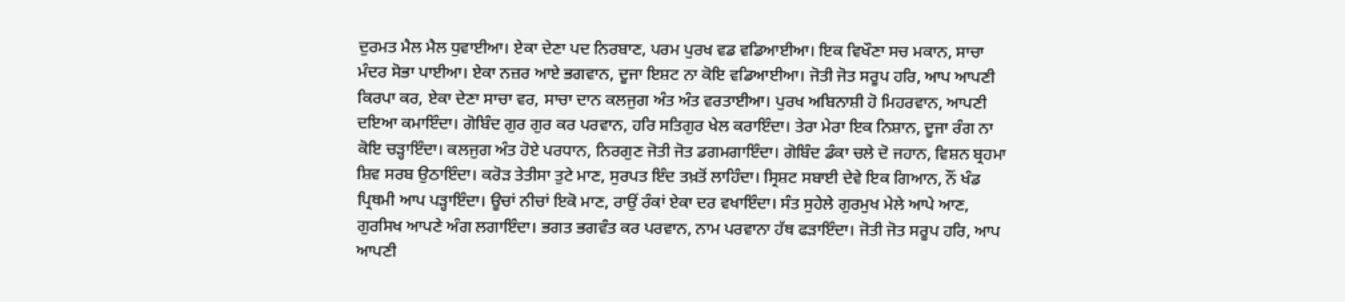ਦੁਰਮਤ ਮੈਲ ਮੈਲ ਧੁਵਾਈਆ। ਏਕਾ ਦੇਣਾ ਪਦ ਨਿਰਬਾਣ, ਪਰਮ ਪੁਰਖ ਵਡ ਵਡਿਆਈਆ। ਇਕ ਵਿਖੌਣਾ ਸਚ ਮਕਾਨ, ਸਾਚਾ ਮੰਦਰ ਸੋਭਾ ਪਾਈਆ। ਏਕਾ ਨਜ਼ਰ ਆਏ ਭਗਵਾਨ, ਦੂਜਾ ਇਸ਼ਟ ਨਾ ਕੋਇ ਵਡਿਆਈਆ। ਜੋਤੀ ਜੋਤ ਸਰੂਪ ਹਰਿ, ਆਪ ਆਪਣੀ ਕਿਰਪਾ ਕਰ, ਏਕਾ ਦੇਣਾ ਸਾਚਾ ਵਰ, ਸਾਚਾ ਦਾਨ ਕਲਜੁਗ ਅੰਤ ਅੰਤ ਵਰਤਾਈਆ। ਪੁਰਖ ਅਬਿਨਾਸ਼ੀ ਹੋ ਮਿਹਰਵਾਨ, ਆਪਣੀ ਦਇਆ ਕਮਾਇੰਦਾ। ਗੋਬਿੰਦ ਗੁਰ ਗੁਰ ਕਰ ਪਰਵਾਨ, ਹਰਿ ਸਤਿਗੁਰ ਖੇਲ ਕਰਾਇੰਦਾ। ਤੇਰਾ ਮੇਰਾ ਇਕ ਨਿਸ਼ਾਨ, ਦੂਜਾ ਰੰਗ ਨਾ ਕੋਇ ਚੜ੍ਹਾਇੰਦਾ। ਕਲਜੁਗ ਅੰਤ ਹੋਏ ਪਰਧਾਨ, ਨਿਰਗੁਣ ਜੋਤੀ ਜੋਤ ਡਗਮਗਾਇੰਦਾ। ਗੋਬਿੰਦ ਡੰਕਾ ਚਲੇ ਦੋ ਜਹਾਨ, ਵਿਸ਼ਨ ਬ੍ਰਹਮਾ ਸ਼ਿਵ ਸਰਬ ਉਠਾਇੰਦਾ। ਕਰੋੜ ਤੇਤੀਸਾ ਤੁਟੇ ਮਾਣ, ਸੁਰਪਤ ਇੰਦ ਤਖ਼ਤੋਂ ਲਾਹਿੰਦਾ। ਸ੍ਰਿਸ਼ਟ ਸਬਾਈ ਦੇਵੇ ਇਕ ਗਿਆਨ, ਨੌਂ ਖੰਡ ਪ੍ਰਿਥਮੀ ਆਪ ਪੜ੍ਹਾਇੰਦਾ। ਊਚਾਂ ਨੀਚਾਂ ਇਕੋ ਮਾਣ, ਰਾਉਂ ਰੰਕਾਂ ਏਕਾ ਦਰ ਵਖਾਇੰਦਾ। ਸੰਤ ਸੁਹੇਲੇ ਗੁਰਮੁਖ ਮੇਲੇ ਆਪੇ ਆਣ, ਗੁਰਸਿਖ ਆਪਣੇ ਅੰਗ ਲਗਾਇੰਦਾ। ਭਗਤ ਭਗਵੰਤ ਕਰ ਪਰਵਾਨ, ਨਾਮ ਪਰਵਾਨਾ ਹੱਥ ਫੜਾਇੰਦਾ। ਜੋਤੀ ਜੋਤ ਸਰੂਪ ਹਰਿ, ਆਪ ਆਪਣੀ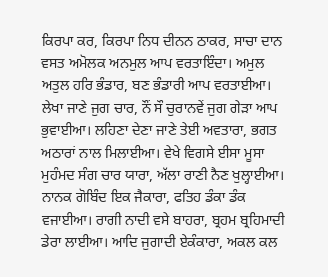ਕਿਰਪਾ ਕਰ, ਕਿਰਪਾ ਨਿਧ ਦੀਨਨ ਠਾਕਰ, ਸਾਚਾ ਦਾਨ ਵਸਤ ਅਮੋਲਕ ਅਨਮੁਲ ਆਪ ਵਰਤਾਇੰਦਾ। ਅਮੁਲ ਅਤੁਲ ਹਰਿ ਭੰਡਾਰ, ਬਣ ਭੰਡਾਰੀ ਆਪ ਵਰਤਾਈਆ। ਲੇਖਾ ਜਾਣੇ ਜੁਗ ਚਾਰ, ਨੌਂ ਸੌ ਚੁਰਾਨਵੇਂ ਜੁਗ ਗੇੜਾ ਆਪ ਭੁਵਾਈਆ। ਲਹਿਣਾ ਦੇਣਾ ਜਾਣੇ ਤੇਈ ਅਵਤਾਰਾ, ਭਗਤ ਅਠਾਰਾਂ ਨਾਲ ਮਿਲਾਈਆ। ਵੇਖੇ ਵਿਗਸੇ ਈਸਾ ਮੂਸਾ ਮੁਹੰਮਦ ਸੰਗ ਚਾਰ ਯਾਰਾ, ਅੱਲਾ ਰਾਣੀ ਨੈਣ ਖੁਲ੍ਹਾਈਆ। ਨਾਨਕ ਗੋਬਿੰਦ ਇਕ ਜੈਕਾਰਾ, ਫਤਿਹ ਡੰਕਾ ਡੰਕ ਵਜਾਈਆ। ਰਾਗੀ ਨਾਦੀ ਵਸੇ ਬਾਹਰਾ, ਬ੍ਰਹਮ ਬ੍ਰਹਿਮਾਦੀ ਡੇਰਾ ਲਾਈਆ। ਆਦਿ ਜੁਗਾਦੀ ਏਕੰਕਾਰਾ, ਅਕਲ ਕਲ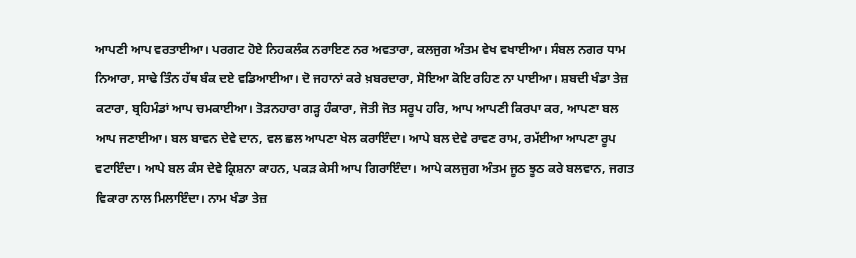ਆਪਣੀ ਆਪ ਵਰਤਾਈਆ। ਪਰਗਟ ਹੋਏ ਨਿਹਕਲੰਕ ਨਰਾਇਣ ਨਰ ਅਵਤਾਰਾ, ਕਲਜੁਗ ਅੰਤਮ ਵੇਖ ਵਖਾਈਆ। ਸੰਬਲ ਨਗਰ ਧਾਮ ਨਿਆਰਾ, ਸਾਢੇ ਤਿੰਨ ਹੱਥ ਬੰਕ ਦਏ ਵਡਿਆਈਆ। ਦੋ ਜਹਾਨਾਂ ਕਰੇ ਖ਼ਬਰਦਾਰਾ, ਸੋਇਆ ਕੋਇ ਰਹਿਣ ਨਾ ਪਾਈਆ। ਸ਼ਬਦੀ ਖੰਡਾ ਤੇਜ਼ ਕਟਾਰਾ, ਬ੍ਰਹਿਮੰਡਾਂ ਆਪ ਚਮਕਾਈਆ। ਤੋੜਨਹਾਰਾ ਗੜ੍ਹ ਹੰਕਾਰਾ, ਜੋਤੀ ਜੋਤ ਸਰੂਪ ਹਰਿ, ਆਪ ਆਪਣੀ ਕਿਰਪਾ ਕਰ, ਆਪਣਾ ਬਲ ਆਪ ਜਣਾਈਆ। ਬਲ ਬਾਵਨ ਦੇਵੇ ਦਾਨ, ਵਲ ਛਲ ਆਪਣਾ ਖੇਲ ਕਰਾਇੰਦਾ। ਆਪੇ ਬਲ ਦੇਵੇ ਰਾਵਣ ਰਾਮ, ਰਮੱਈਆ ਆਪਣਾ ਰੂਪ ਵਟਾਇੰਦਾ। ਆਪੇ ਬਲ ਕੰਸ ਦੇਵੇ ਕ੍ਰਿਸ਼ਨਾ ਕਾਹਨ, ਪਕੜ ਕੇਸੀ ਆਪ ਗਿਰਾਇੰਦਾ। ਆਪੇ ਕਲਜੁਗ ਅੰਤਮ ਜੂਠ ਝੂਠ ਕਰੇ ਬਲਵਾਨ, ਜਗਤ ਵਿਕਾਰਾ ਨਾਲ ਮਿਲਾਇੰਦਾ। ਨਾਮ ਖੰਡਾ ਤੇਜ਼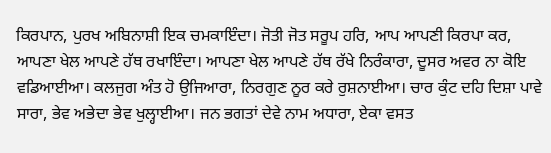ਕਿਰਪਾਨ, ਪੁਰਖ ਅਬਿਨਾਸ਼ੀ ਇਕ ਚਮਕਾਇੰਦਾ। ਜੋਤੀ ਜੋਤ ਸਰੂਪ ਹਰਿ, ਆਪ ਆਪਣੀ ਕਿਰਪਾ ਕਰ, ਆਪਣਾ ਖੇਲ ਆਪਣੇ ਹੱਥ ਰਖਾਇੰਦਾ। ਆਪਣਾ ਖੇਲ ਆਪਣੇ ਹੱਥ ਰੱਖੇ ਨਿਰੰਕਾਰਾ, ਦੂਸਰ ਅਵਰ ਨਾ ਕੋਇ ਵਡਿਆਈਆ। ਕਲਜੁਗ ਅੰਤ ਹੋ ਉਜਿਆਰਾ, ਨਿਰਗੁਣ ਨੂਰ ਕਰੇ ਰੁਸ਼ਨਾਈਆ। ਚਾਰ ਕੁੰਟ ਦਹਿ ਦਿਸ਼ਾ ਪਾਵੇ ਸਾਰਾ, ਭੇਵ ਅਭੇਦਾ ਭੇਵ ਖੁਲ੍ਹਾਈਆ। ਜਨ ਭਗਤਾਂ ਦੇਵੇ ਨਾਮ ਅਧਾਰਾ, ਏਕਾ ਵਸਤ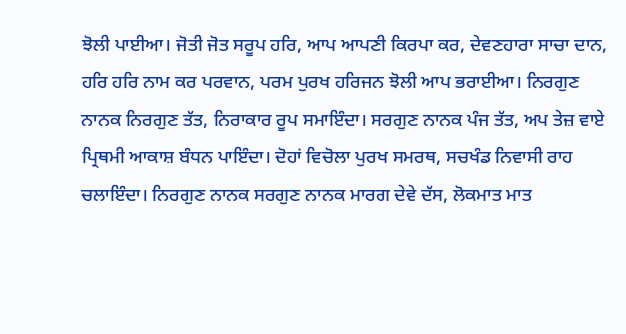ਝੋਲੀ ਪਾਈਆ। ਜੋਤੀ ਜੋਤ ਸਰੂਪ ਹਰਿ, ਆਪ ਆਪਣੀ ਕਿਰਪਾ ਕਰ, ਦੇਵਣਹਾਰਾ ਸਾਚਾ ਦਾਨ, ਹਰਿ ਹਰਿ ਨਾਮ ਕਰ ਪਰਵਾਨ, ਪਰਮ ਪੁਰਖ ਹਰਿਜਨ ਝੋਲੀ ਆਪ ਭਰਾਈਆ। ਨਿਰਗੁਣ ਨਾਨਕ ਨਿਰਗੁਣ ਤੱਤ, ਨਿਰਾਕਾਰ ਰੂਪ ਸਮਾਇੰਦਾ। ਸਰਗੁਣ ਨਾਨਕ ਪੰਜ ਤੱਤ, ਅਪ ਤੇਜ਼ ਵਾਏ ਪ੍ਰਿਥਮੀ ਆਕਾਸ਼ ਬੰਧਨ ਪਾਇੰਦਾ। ਦੋਹਾਂ ਵਿਚੋਲਾ ਪੁਰਖ ਸਮਰਥ, ਸਚਖੰਡ ਨਿਵਾਸੀ ਰਾਹ ਚਲਾਇੰਦਾ। ਨਿਰਗੁਣ ਨਾਨਕ ਸਰਗੁਣ ਨਾਨਕ ਮਾਰਗ ਦੇਵੇ ਦੱਸ, ਲੋਕਮਾਤ ਮਾਤ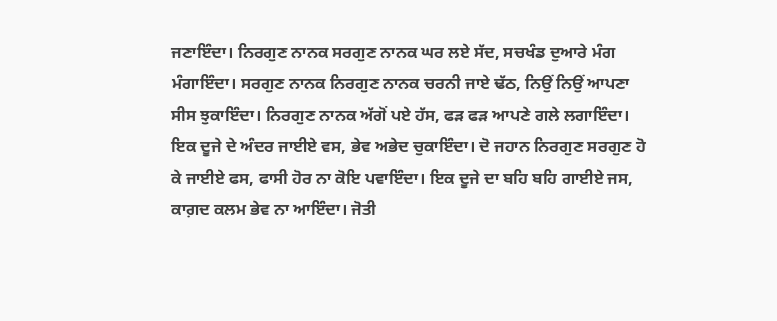ਜਣਾਇੰਦਾ। ਨਿਰਗੁਣ ਨਾਨਕ ਸਰਗੁਣ ਨਾਨਕ ਘਰ ਲਏ ਸੱਦ, ਸਚਖੰਡ ਦੁਆਰੇ ਮੰਗ ਮੰਗਾਇੰਦਾ। ਸਰਗੁਣ ਨਾਨਕ ਨਿਰਗੁਣ ਨਾਨਕ ਚਰਨੀ ਜਾਏ ਢੱਠ, ਨਿਉਂ ਨਿਉਂ ਆਪਣਾ ਸੀਸ ਝੁਕਾਇੰਦਾ। ਨਿਰਗੁਣ ਨਾਨਕ ਅੱਗੋਂ ਪਏ ਹੱਸ, ਫੜ ਫੜ ਆਪਣੇ ਗਲੇ ਲਗਾਇੰਦਾ। ਇਕ ਦੂਜੇ ਦੇ ਅੰਦਰ ਜਾਈਏ ਵਸ, ਭੇਵ ਅਭੇਦ ਚੁਕਾਇੰਦਾ। ਦੋ ਜਹਾਨ ਨਿਰਗੁਣ ਸਰਗੁਣ ਹੋ ਕੇ ਜਾਈਏ ਫਸ, ਫਾਸੀ ਹੋਰ ਨਾ ਕੋਇ ਪਵਾਇੰਦਾ। ਇਕ ਦੂਜੇ ਦਾ ਬਹਿ ਬਹਿ ਗਾਈਏ ਜਸ, ਕਾਗ਼ਦ ਕਲਮ ਭੇਵ ਨਾ ਆਇੰਦਾ। ਜੋਤੀ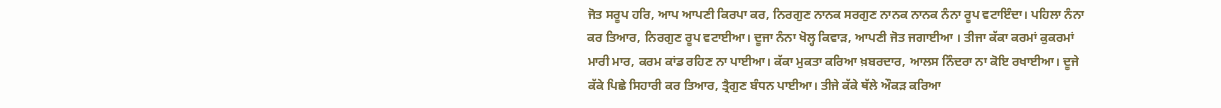ਜੋਤ ਸਰੂਪ ਹਰਿ, ਆਪ ਆਪਣੀ ਕਿਰਪਾ ਕਰ, ਨਿਰਗੁਣ ਨਾਨਕ ਸਰਗੁਣ ਨਾਨਕ ਨਾਨਕ ਨੰਨਾ ਰੂਪ ਵਟਾਇੰਦਾ। ਪਹਿਲਾ ਨੰਨਾ ਕਰ ਤਿਆਰ, ਨਿਰਗੁਣ ਰੂਪ ਵਟਾਈਆ। ਦੂਜਾ ਨੰਨਾ ਖੋਲ੍ਹ ਕਿਵਾੜ, ਆਪਣੀ ਜੋਤ ਜਗਾਈਆ । ਤੀਜਾ ਕੱਕਾ ਕਰਮਾਂ ਕੁਕਰਮਾਂ ਮਾਰੀ ਮਾਰ, ਕਰਮ ਕਾਂਡ ਰਹਿਣ ਨਾ ਪਾਈਆ। ਕੱਕਾ ਮੁਕਤਾ ਕਰਿਆ ਖ਼ਬਰਦਾਰ, ਆਲਸ ਨਿੰਦਰਾ ਨਾ ਕੋਇ ਰਖਾਈਆ। ਦੂਜੇ ਕੱਕੇ ਪਿਛੇ ਸਿਹਾਰੀ ਕਰ ਤਿਆਰ, ਤ੍ਰੈਗੁਣ ਬੰਧਨ ਪਾਈਆ। ਤੀਜੇ ਕੱਕੇ ਥੱਲੇ ਔਕੜ ਕਰਿਆ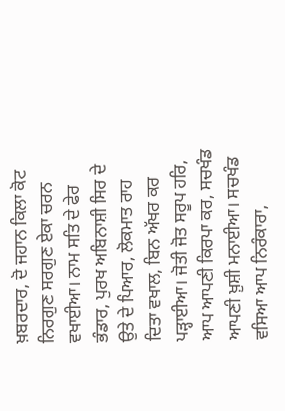ਖ਼ਬਰਦਾਰ, ਦੋ ਜਹਾਨ ਕਿਲਾ ਕੋਟ ਨਿਰਗੁਣ ਸਰਗੁਣ ਏਕਾ ਚਰਨ ਵਖਾਈਆ। ਨਾਮ ਸਤਿ ਦੇ ਫੇਰ ਭੰਡਾਰ, ਪੁਰਖ ਅਬਿਨਾਸ਼ੀ ਸਿਰ ਦੇ ਉਤੇ ਦੇ ਪਿਆਰ, ਲੋਕਮਾਤ ਰਾਹ ਦਿਤਾ ਵਖਾਲ, ਬਿਨ ਅੱਖਰ ਕਰ ਪੜ੍ਹਾਈਆ। ਜੋਤੀ ਜੋਤ ਸਰੂਪ ਹਰਿ, ਆਪ ਆਪਣੀ ਕਿਰਪਾ ਕਰ, ਸਚਖੰਡ ਆਪਣੀ ਖ਼ੁਸ਼ੀ ਮਨਾਈਆ। ਸਚਖੰਡ ਵਸਿਆ ਆਪ ਨਿਰੰਕਾਰਾ,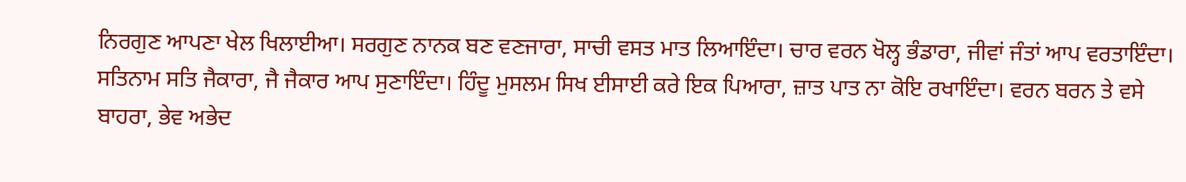ਨਿਰਗੁਣ ਆਪਣਾ ਖੇਲ ਖਿਲਾਈਆ। ਸਰਗੁਣ ਨਾਨਕ ਬਣ ਵਣਜਾਰਾ, ਸਾਚੀ ਵਸਤ ਮਾਤ ਲਿਆਇੰਦਾ। ਚਾਰ ਵਰਨ ਖੋਲ੍ਹ ਭੰਡਾਰਾ, ਜੀਵਾਂ ਜੰਤਾਂ ਆਪ ਵਰਤਾਇੰਦਾ। ਸਤਿਨਾਮ ਸਤਿ ਜੈਕਾਰਾ, ਜੈ ਜੈਕਾਰ ਆਪ ਸੁਣਾਇੰਦਾ। ਹਿੰਦੂ ਮੁਸਲਮ ਸਿਖ ਈਸਾਈ ਕਰੇ ਇਕ ਪਿਆਰਾ, ਜ਼ਾਤ ਪਾਤ ਨਾ ਕੋਇ ਰਖਾਇੰਦਾ। ਵਰਨ ਬਰਨ ਤੇ ਵਸੇ ਬਾਹਰਾ, ਭੇਵ ਅਭੇਦ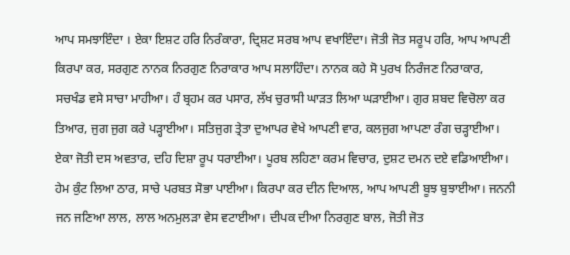ਆਪ ਸਮਝਾਇੰਦਾ । ਏਕਾ ਇਸ਼ਟ ਹਰਿ ਨਿਰੰਕਾਰਾ, ਦ੍ਰਿਸ਼ਟ ਸਰਬ ਆਪ ਵਖਾਇੰਦਾ। ਜੋਤੀ ਜੋਤ ਸਰੂਪ ਹਰਿ, ਆਪ ਆਪਣੀ ਕਿਰਪਾ ਕਰ, ਸਰਗੁਣ ਨਾਨਕ ਨਿਰਗੁਣ ਨਿਰਾਕਾਰ ਆਪ ਸਲਾਹਿੰਦਾ। ਨਾਨਕ ਕਹੇ ਸੋ ਪੁਰਖ ਨਿਰੰਜਣ ਨਿਰਾਕਾਰ, ਸਚਖੰਡ ਵਸੇ ਸਾਚਾ ਮਾਹੀਆ। ਹੰ ਬ੍ਰਹਮ ਕਰ ਪਸਾਰ, ਲੱਖ ਚੁਰਾਸੀ ਘਾੜਤ ਲਿਆ ਘੜਾਈਆ। ਗੁਰ ਸ਼ਬਦ ਵਿਚੋਲਾ ਕਰ ਤਿਆਰ, ਜੁਗ ਜੁਗ ਕਰੇ ਪੜ੍ਹਾਈਆ। ਸਤਿਜੁਗ ਤ੍ਰੇਤਾ ਦੁਆਪਰ ਵੇਖੇ ਆਪਣੀ ਵਾਰ, ਕਲਜੁਗ ਆਪਣਾ ਰੰਗ ਚੜ੍ਹਾਈਆ। ਏਕਾ ਜੋਤੀ ਦਸ ਅਵਤਾਰ, ਦਹਿ ਦਿਸ਼ਾ ਰੂਪ ਧਰਾਈਆ। ਪੂਰਬ ਲਹਿਣਾ ਕਰਮ ਵਿਚਾਰ, ਦੁਸ਼ਟ ਦਮਨ ਦਏ ਵਡਿਆਈਆ। ਹੇਮ ਕੁੰਟ ਲਿਆ ਠਾਰ, ਸਾਚੇ ਪਰਬਤ ਸੋਭਾ ਪਾਈਆ। ਕਿਰਪਾ ਕਰ ਦੀਨ ਦਿਆਲ, ਆਪ ਆਪਣੀ ਬੂਝ ਬੁਝਾਈਆ। ਜਨਨੀ ਜਨ ਜਣਿਆ ਲਾਲ, ਲਾਲ ਅਨਮੁਲੜਾ ਵੇਸ ਵਟਾਈਆ। ਦੀਪਕ ਦੀਆ ਨਿਰਗੁਣ ਬਾਲ, ਜੋਤੀ ਜੋਤ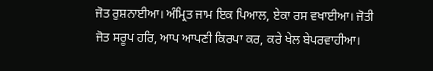ਜੋਤ ਰੁਸ਼ਨਾਈਆ। ਅੰਮ੍ਰਿਤ ਜਾਮ ਇਕ ਪਿਆਲ, ਏਕਾ ਰਸ ਵਖਾਈਆ। ਜੋਤੀ ਜੋਤ ਸਰੂਪ ਹਰਿ, ਆਪ ਆਪਣੀ ਕਿਰਪਾ ਕਰ, ਕਰੇ ਖੇਲ ਬੇਪਰਵਾਹੀਆ।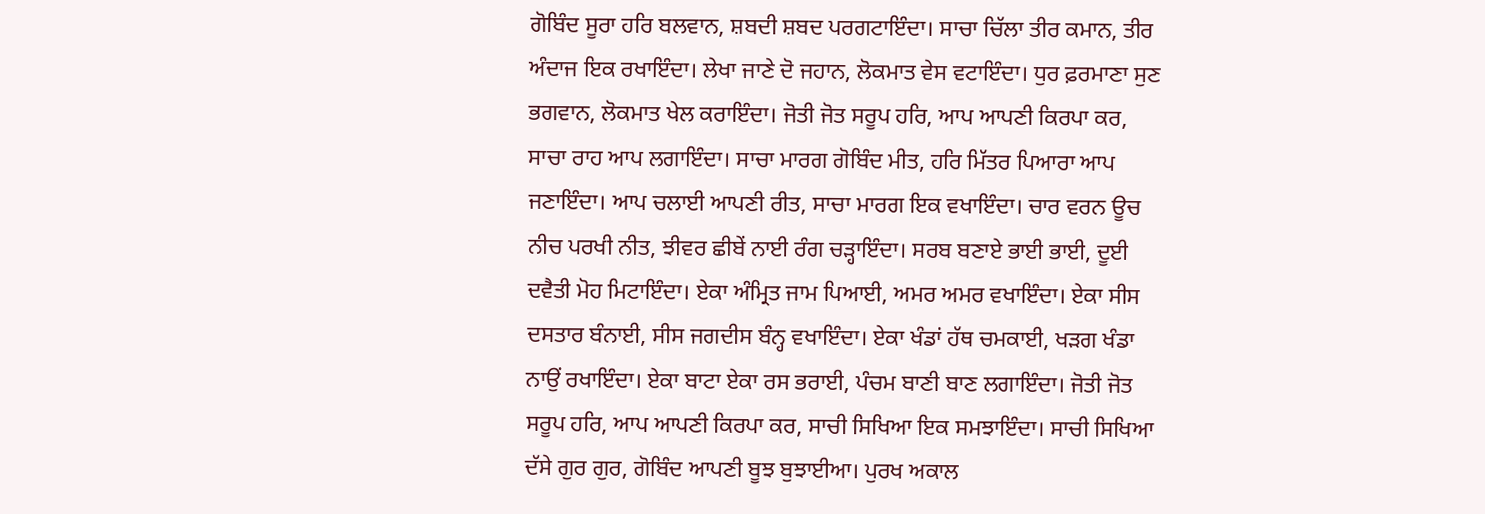ਗੋਬਿੰਦ ਸੂਰਾ ਹਰਿ ਬਲਵਾਨ, ਸ਼ਬਦੀ ਸ਼ਬਦ ਪਰਗਟਾਇੰਦਾ। ਸਾਚਾ ਚਿੱਲਾ ਤੀਰ ਕਮਾਨ, ਤੀਰ ਅੰਦਾਜ ਇਕ ਰਖਾਇੰਦਾ। ਲੇਖਾ ਜਾਣੇ ਦੋ ਜਹਾਨ, ਲੋਕਮਾਤ ਵੇਸ ਵਟਾਇੰਦਾ। ਧੁਰ ਫ਼ਰਮਾਣਾ ਸੁਣ ਭਗਵਾਨ, ਲੋਕਮਾਤ ਖੇਲ ਕਰਾਇੰਦਾ। ਜੋਤੀ ਜੋਤ ਸਰੂਪ ਹਰਿ, ਆਪ ਆਪਣੀ ਕਿਰਪਾ ਕਰ, ਸਾਚਾ ਰਾਹ ਆਪ ਲਗਾਇੰਦਾ। ਸਾਚਾ ਮਾਰਗ ਗੋਬਿੰਦ ਮੀਤ, ਹਰਿ ਮਿੱਤਰ ਪਿਆਰਾ ਆਪ ਜਣਾਇੰਦਾ। ਆਪ ਚਲਾਈ ਆਪਣੀ ਰੀਤ, ਸਾਚਾ ਮਾਰਗ ਇਕ ਵਖਾਇੰਦਾ। ਚਾਰ ਵਰਨ ਊਚ ਨੀਚ ਪਰਖੀ ਨੀਤ, ਝੀਵਰ ਛੀਬੇਂ ਨਾਈ ਰੰਗ ਚੜ੍ਹਾਇੰਦਾ। ਸਰਬ ਬਣਾਏ ਭਾਈ ਭਾਈ, ਦੂਈ ਦਵੈਤੀ ਮੋਹ ਮਿਟਾਇੰਦਾ। ਏਕਾ ਅੰਮ੍ਰਿਤ ਜਾਮ ਪਿਆਈ, ਅਮਰ ਅਮਰ ਵਖਾਇੰਦਾ। ਏਕਾ ਸੀਸ ਦਸਤਾਰ ਬੰਨਾਈ, ਸੀਸ ਜਗਦੀਸ ਬੰਨ੍ਹ ਵਖਾਇੰਦਾ। ਏਕਾ ਖੰਡਾਂ ਹੱਥ ਚਮਕਾਈ, ਖੜਗ ਖੰਡਾ ਨਾਉਂ ਰਖਾਇੰਦਾ। ਏਕਾ ਬਾਟਾ ਏਕਾ ਰਸ ਭਰਾਈ, ਪੰਚਮ ਬਾਣੀ ਬਾਣ ਲਗਾਇੰਦਾ। ਜੋਤੀ ਜੋਤ ਸਰੂਪ ਹਰਿ, ਆਪ ਆਪਣੀ ਕਿਰਪਾ ਕਰ, ਸਾਚੀ ਸਿਖਿਆ ਇਕ ਸਮਝਾਇੰਦਾ। ਸਾਚੀ ਸਿਖਿਆ ਦੱਸੇ ਗੁਰ ਗੁਰ, ਗੋਬਿੰਦ ਆਪਣੀ ਬੂਝ ਬੁਝਾਈਆ। ਪੁਰਖ ਅਕਾਲ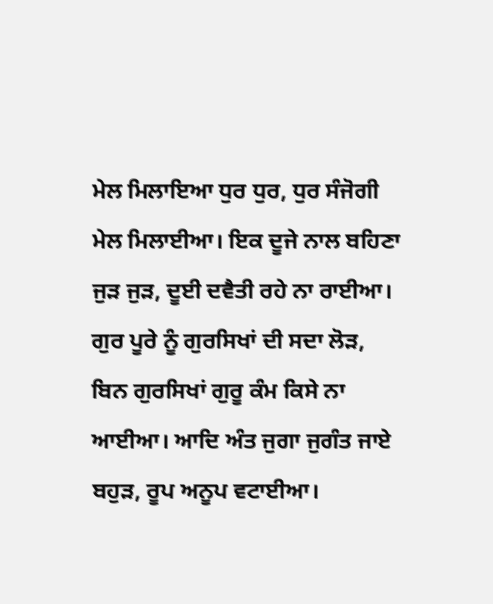ਮੇਲ ਮਿਲਾਇਆ ਧੁਰ ਧੁਰ, ਧੁਰ ਸੰਜੋਗੀ ਮੇਲ ਮਿਲਾਈਆ। ਇਕ ਦੂਜੇ ਨਾਲ ਬਹਿਣਾ ਜੁੜ ਜੁੜ, ਦੂਈ ਦਵੈਤੀ ਰਹੇ ਨਾ ਰਾਈਆ। ਗੁਰ ਪੂਰੇ ਨੂੰ ਗੁਰਸਿਖਾਂ ਦੀ ਸਦਾ ਲੋੜ, ਬਿਨ ਗੁਰਸਿਖਾਂ ਗੁਰੂ ਕੰਮ ਕਿਸੇ ਨਾ ਆਈਆ। ਆਦਿ ਅੰਤ ਜੁਗਾ ਜੁਗੰਤ ਜਾਏ ਬਹੁੜ, ਰੂਪ ਅਨੂਪ ਵਟਾਈਆ।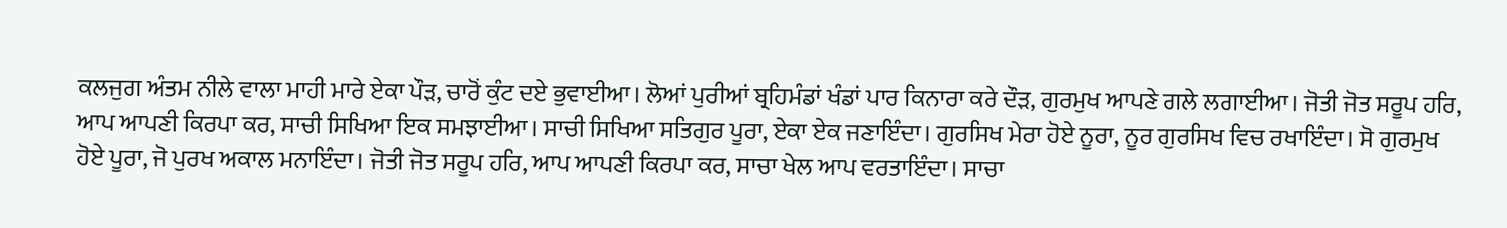ਕਲਜੁਗ ਅੰਤਮ ਨੀਲੇ ਵਾਲਾ ਮਾਹੀ ਮਾਰੇ ਏਕਾ ਪੌੜ, ਚਾਰੋਂ ਕੁੰਟ ਦਏ ਭੁਵਾਈਆ। ਲੋਆਂ ਪੁਰੀਆਂ ਬ੍ਰਹਿਮੰਡਾਂ ਖੰਡਾਂ ਪਾਰ ਕਿਨਾਰਾ ਕਰੇ ਦੌੜ, ਗੁਰਮੁਖ ਆਪਣੇ ਗਲੇ ਲਗਾਈਆ। ਜੋਤੀ ਜੋਤ ਸਰੂਪ ਹਰਿ, ਆਪ ਆਪਣੀ ਕਿਰਪਾ ਕਰ, ਸਾਚੀ ਸਿਖਿਆ ਇਕ ਸਮਝਾਈਆ। ਸਾਚੀ ਸਿਖਿਆ ਸਤਿਗੁਰ ਪੂਰਾ, ਏਕਾ ਏਕ ਜਣਾਇੰਦਾ। ਗੁਰਸਿਖ ਮੇਰਾ ਹੋਏ ਨੂਰਾ, ਨੂਰ ਗੁਰਸਿਖ ਵਿਚ ਰਖਾਇੰਦਾ। ਸੋ ਗੁਰਮੁਖ ਹੋਏ ਪੂਰਾ, ਜੋ ਪੁਰਖ ਅਕਾਲ ਮਨਾਇੰਦਾ। ਜੋਤੀ ਜੋਤ ਸਰੂਪ ਹਰਿ, ਆਪ ਆਪਣੀ ਕਿਰਪਾ ਕਰ, ਸਾਚਾ ਖੇਲ ਆਪ ਵਰਤਾਇੰਦਾ। ਸਾਚਾ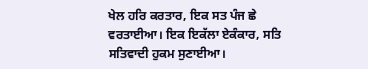ਖੇਲ ਹਰਿ ਕਰਤਾਰ, ਇਕ ਸਤ ਪੰਜ ਛੇ ਵਰਤਾਈਆ। ਇਕ ਇਕੱਲਾ ਏਕੰਕਾਰ, ਸਤਿ ਸਤਿਵਾਦੀ ਹੁਕਮ ਸੁਣਾਈਆ।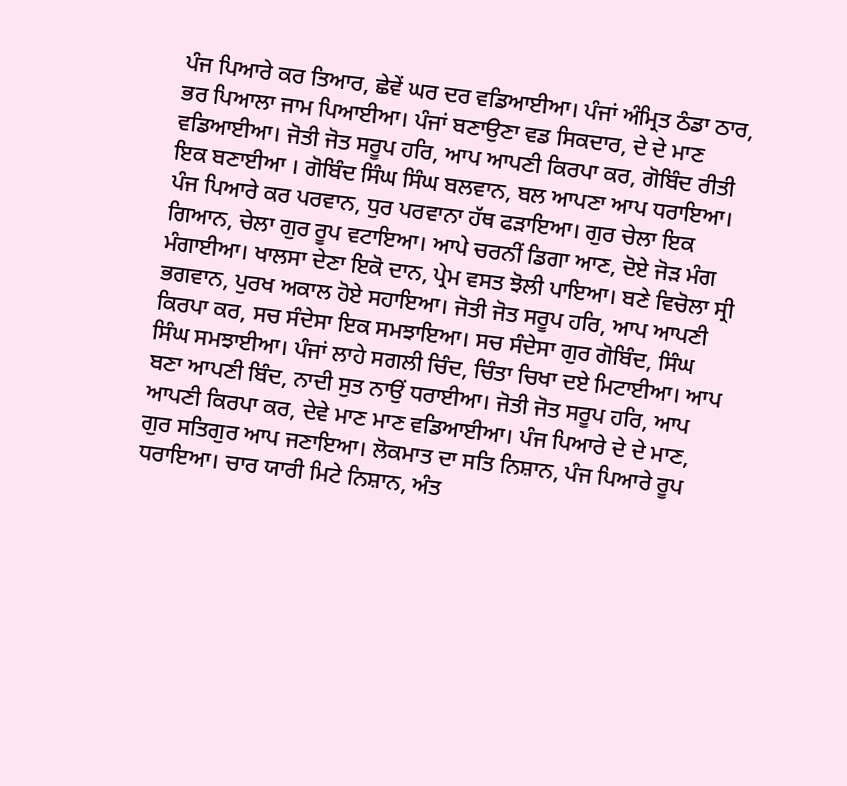ਪੰਜ ਪਿਆਰੇ ਕਰ ਤਿਆਰ, ਛੇਵੇਂ ਘਰ ਦਰ ਵਡਿਆਈਆ। ਪੰਜਾਂ ਅੰਮ੍ਰਿਤ ਠੰਡਾ ਠਾਰ, ਭਰ ਪਿਆਲਾ ਜਾਮ ਪਿਆਈਆ। ਪੰਜਾਂ ਬਣਾਉਣਾ ਵਡ ਸਿਕਦਾਰ, ਦੇ ਦੇ ਮਾਣ ਵਡਿਆਈਆ। ਜੋਤੀ ਜੋਤ ਸਰੂਪ ਹਰਿ, ਆਪ ਆਪਣੀ ਕਿਰਪਾ ਕਰ, ਗੋਬਿੰਦ ਰੀਤੀ ਇਕ ਬਣਾਈਆ । ਗੋਬਿੰਦ ਸਿੰਘ ਸਿੰਘ ਬਲਵਾਨ, ਬਲ ਆਪਣਾ ਆਪ ਧਰਾਇਆ। ਪੰਜ ਪਿਆਰੇ ਕਰ ਪਰਵਾਨ, ਧੁਰ ਪਰਵਾਨਾ ਹੱਥ ਫੜਾਇਆ। ਗੁਰ ਚੇਲਾ ਇਕ ਗਿਆਨ, ਚੇਲਾ ਗੁਰ ਰੂਪ ਵਟਾਇਆ। ਆਪੇ ਚਰਨੀਂ ਡਿਗਾ ਆਣ, ਦੋਏ ਜੋੜ ਮੰਗ ਮੰਗਾਈਆ। ਖਾਲਸਾ ਦੇਣਾ ਇਕੋ ਦਾਨ, ਪ੍ਰੇਮ ਵਸਤ ਝੋਲੀ ਪਾਇਆ। ਬਣੇ ਵਿਚੋਲਾ ਸ੍ਰੀ ਭਗਵਾਨ, ਪੁਰਖ ਅਕਾਲ ਹੋਏ ਸਹਾਇਆ। ਜੋਤੀ ਜੋਤ ਸਰੂਪ ਹਰਿ, ਆਪ ਆਪਣੀ ਕਿਰਪਾ ਕਰ, ਸਚ ਸੰਦੇਸਾ ਇਕ ਸਮਝਾਇਆ। ਸਚ ਸੰਦੇਸਾ ਗੁਰ ਗੋਬਿੰਦ, ਸਿੰਘ ਸਿੰਘ ਸਮਝਾਈਆ। ਪੰਜਾਂ ਲਾਹੇ ਸਗਲੀ ਚਿੰਦ, ਚਿੰਤਾ ਚਿਖਾ ਦਏ ਮਿਟਾਈਆ। ਆਪ ਬਣਾ ਆਪਣੀ ਬਿੰਦ, ਨਾਦੀ ਸੁਤ ਨਾਉਂ ਧਰਾਈਆ। ਜੋਤੀ ਜੋਤ ਸਰੂਪ ਹਰਿ, ਆਪ ਆਪਣੀ ਕਿਰਪਾ ਕਰ, ਦੇਵੇ ਮਾਣ ਮਾਣ ਵਡਿਆਈਆ। ਪੰਜ ਪਿਆਰੇ ਦੇ ਦੇ ਮਾਣ, ਗੁਰ ਸਤਿਗੁਰ ਆਪ ਜਣਾਇਆ। ਲੋਕਮਾਤ ਦਾ ਸਤਿ ਨਿਸ਼ਾਨ, ਪੰਜ ਪਿਆਰੇ ਰੂਪ ਧਰਾਇਆ। ਚਾਰ ਯਾਰੀ ਮਿਟੇ ਨਿਸ਼ਾਨ, ਅੰਤ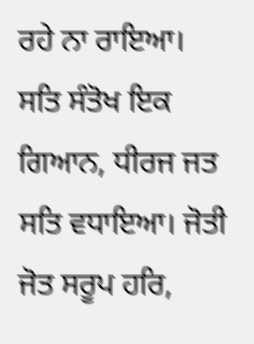ਰਹੇ ਨਾ ਰਾਇਆ। ਸਤਿ ਸੰਤੋਖ ਇਕ ਗਿਆਨ, ਧੀਰਜ ਜਤ ਸਤਿ ਵਧਾਇਆ। ਜੋਤੀ ਜੋਤ ਸਰੂਪ ਹਰਿ,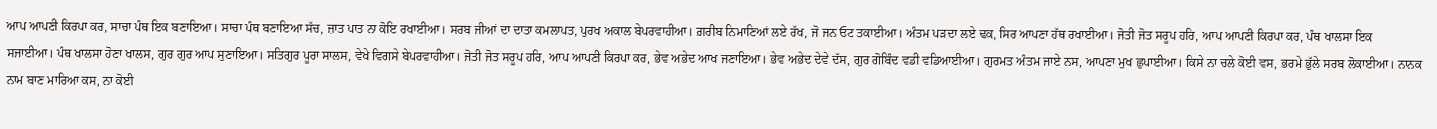ਆਪ ਆਪਣੀ ਕਿਰਪਾ ਕਰ, ਸਾਚਾ ਪੰਥ ਇਕ ਬਣਾਇਆ। ਸਾਚਾ ਪੰਥ ਬਣਾਇਆ ਸੱਚ, ਜ਼ਾਤ ਪਾਤ ਨਾ ਕੋਇ ਰਖਾਈਆ। ਸਰਬ ਜੀਆਂ ਦਾ ਦਾਤਾ ਕਮਲਾਪਤ, ਪੁਰਖ ਅਕਾਲ ਬੇਪਰਵਾਹੀਆ। ਗ਼ਰੀਬ ਨਿਮਾਣਿਆਂ ਲਏ ਰੱਖ, ਜੋ ਜਨ ਓਟ ਤਕਾਈਆ। ਅੰਤਮ ਪੜਦਾ ਲਏ ਢਕ, ਸਿਰ ਆਪਣਾ ਹੱਥ ਰਖਾਈਆ। ਜੋਤੀ ਜੋਤ ਸਰੂਪ ਹਰਿ, ਆਪ ਆਪਣੀ ਕਿਰਪਾ ਕਰ, ਪੰਥ ਖਾਲਸਾ ਇਕ ਸਜਾਈਆ। ਪੰਥ ਖਾਲਸਾ ਹੋਣਾ ਖਾਲਸ, ਗੁਰ ਗੁਰ ਆਪ ਸੁਣਾਇਆ। ਸਤਿਗੁਰ ਪੂਰਾ ਸਾਲਸ, ਵੇਖੇ ਵਿਗਸੇ ਬੇਪਰਵਾਹੀਆ। ਜੋਤੀ ਜੋਤ ਸਰੂਪ ਹਰਿ, ਆਪ ਆਪਣੀ ਕਿਰਪਾ ਕਰ, ਭੇਵ ਅਭੇਦ ਆਖ ਜਣਾਇਆ। ਭੇਵ ਅਭੇਦ ਦੇਵੇ ਦੱਸ, ਗੁਰ ਗੋਬਿੰਦ ਵਡੀ ਵਡਿਆਈਆ। ਗੁਰਮਤ ਅੰਤਮ ਜਾਏ ਨਸ, ਆਪਣਾ ਮੁਖ ਛੁਪਾਈਆ। ਕਿਸੇ ਨਾ ਚਲੇ ਕੋਈ ਵਸ, ਭਰਮੇ ਭੁੱਲੇ ਸਰਬ ਲੋਕਾਈਆ। ਨਾਨਕ ਨਾਮ ਬਾਣ ਮਾਰਿਆ ਕਸ, ਨਾ ਕੋਈ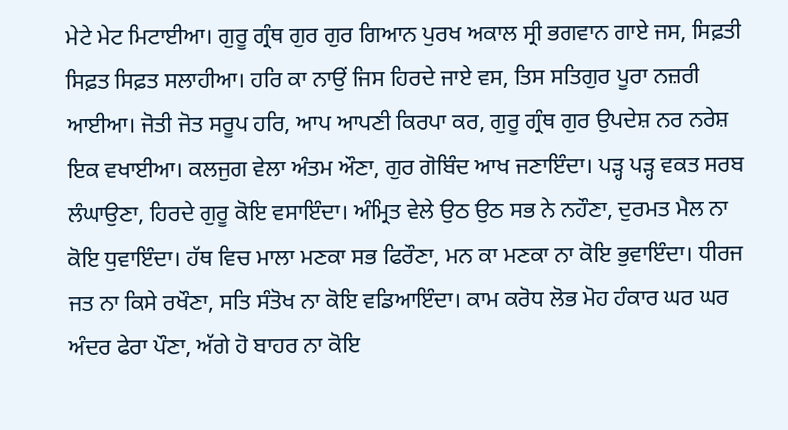ਮੇਟੇ ਮੇਟ ਮਿਟਾਈਆ। ਗੁਰੂ ਗ੍ਰੰਥ ਗੁਰ ਗੁਰ ਗਿਆਨ ਪੁਰਖ ਅਕਾਲ ਸ੍ਰੀ ਭਗਵਾਨ ਗਾਏ ਜਸ, ਸਿਫ਼ਤੀ ਸਿਫ਼ਤ ਸਿਫ਼ਤ ਸਲਾਹੀਆ। ਹਰਿ ਕਾ ਨਾਉਂ ਜਿਸ ਹਿਰਦੇ ਜਾਏ ਵਸ, ਤਿਸ ਸਤਿਗੁਰ ਪੂਰਾ ਨਜ਼ਰੀ ਆਈਆ। ਜੋਤੀ ਜੋਤ ਸਰੂਪ ਹਰਿ, ਆਪ ਆਪਣੀ ਕਿਰਪਾ ਕਰ, ਗੁਰੂ ਗ੍ਰੰਥ ਗੁਰ ਉਪਦੇਸ਼ ਨਰ ਨਰੇਸ਼ ਇਕ ਵਖਾਈਆ। ਕਲਜੁਗ ਵੇਲਾ ਅੰਤਮ ਔਣਾ, ਗੁਰ ਗੋਬਿੰਦ ਆਖ ਜਣਾਇੰਦਾ। ਪੜ੍ਹ ਪੜ੍ਹ ਵਕਤ ਸਰਬ ਲੰਘਾਉਣਾ, ਹਿਰਦੇ ਗੁਰੂ ਕੋਇ ਵਸਾਇੰਦਾ। ਅੰਮ੍ਰਿਤ ਵੇਲੇ ਉਠ ਉਠ ਸਭ ਨੇ ਨਹੌਣਾ, ਦੁਰਮਤ ਮੈਲ ਨਾ ਕੋਇ ਧੁਵਾਇੰਦਾ। ਹੱਥ ਵਿਚ ਮਾਲਾ ਮਣਕਾ ਸਭ ਫਿਰੌਣਾ, ਮਨ ਕਾ ਮਣਕਾ ਨਾ ਕੋਇ ਭੁਵਾਇੰਦਾ। ਧੀਰਜ ਜਤ ਨਾ ਕਿਸੇ ਰਖੌਣਾ, ਸਤਿ ਸੰਤੋਖ ਨਾ ਕੋਇ ਵਡਿਆਇੰਦਾ। ਕਾਮ ਕਰੋਧ ਲੋਭ ਮੋਹ ਹੰਕਾਰ ਘਰ ਘਰ ਅੰਦਰ ਫੇਰਾ ਪੌਣਾ, ਅੱਗੇ ਹੋ ਬਾਹਰ ਨਾ ਕੋਇ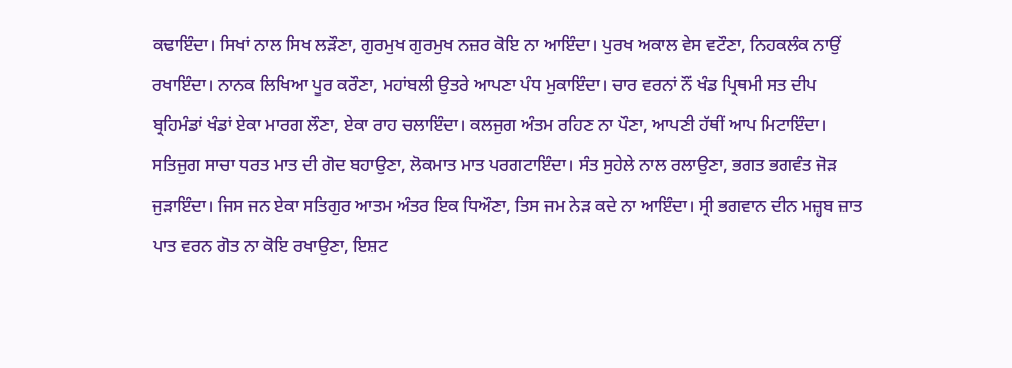ਕਢਾਇੰਦਾ। ਸਿਖਾਂ ਨਾਲ ਸਿਖ ਲੜੌਣਾ, ਗੁਰਮੁਖ ਗੁਰਮੁਖ ਨਜ਼ਰ ਕੋਇ ਨਾ ਆਇੰਦਾ। ਪੁਰਖ ਅਕਾਲ ਵੇਸ ਵਟੌਣਾ, ਨਿਹਕਲੰਕ ਨਾਉਂ ਰਖਾਇੰਦਾ। ਨਾਨਕ ਲਿਖਿਆ ਪੂਰ ਕਰੌਣਾ, ਮਹਾਂਬਲੀ ਉਤਰੇ ਆਪਣਾ ਪੰਧ ਮੁਕਾਇੰਦਾ। ਚਾਰ ਵਰਨਾਂ ਨੌਂ ਖੰਡ ਪ੍ਰਿਥਮੀ ਸਤ ਦੀਪ ਬ੍ਰਹਿਮੰਡਾਂ ਖੰਡਾਂ ਏਕਾ ਮਾਰਗ ਲੌਣਾ, ਏਕਾ ਰਾਹ ਚਲਾਇੰਦਾ। ਕਲਜੁਗ ਅੰਤਮ ਰਹਿਣ ਨਾ ਪੌਣਾ, ਆਪਣੀ ਹੱਥੀਂ ਆਪ ਮਿਟਾਇੰਦਾ। ਸਤਿਜੁਗ ਸਾਚਾ ਧਰਤ ਮਾਤ ਦੀ ਗੋਦ ਬਹਾਉਣਾ, ਲੋਕਮਾਤ ਮਾਤ ਪਰਗਟਾਇੰਦਾ। ਸੰਤ ਸੁਹੇਲੇ ਨਾਲ ਰਲਾਉਣਾ, ਭਗਤ ਭਗਵੰਤ ਜੋੜ ਜੁੜਾਇੰਦਾ। ਜਿਸ ਜਨ ਏਕਾ ਸਤਿਗੁਰ ਆਤਮ ਅੰਤਰ ਇਕ ਧਿਔਣਾ, ਤਿਸ ਜਮ ਨੇੜ ਕਦੇ ਨਾ ਆਇੰਦਾ। ਸ੍ਰੀ ਭਗਵਾਨ ਦੀਨ ਮਜ਼੍ਹਬ ਜ਼ਾਤ ਪਾਤ ਵਰਨ ਗੋਤ ਨਾ ਕੋਇ ਰਖਾਉਣਾ, ਇਸ਼ਟ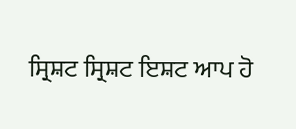ਸ੍ਰਿਸ਼ਟ ਸ੍ਰਿਸ਼ਟ ਇਸ਼ਟ ਆਪ ਹੋ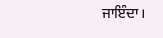ਜਾਇੰਦਾ।